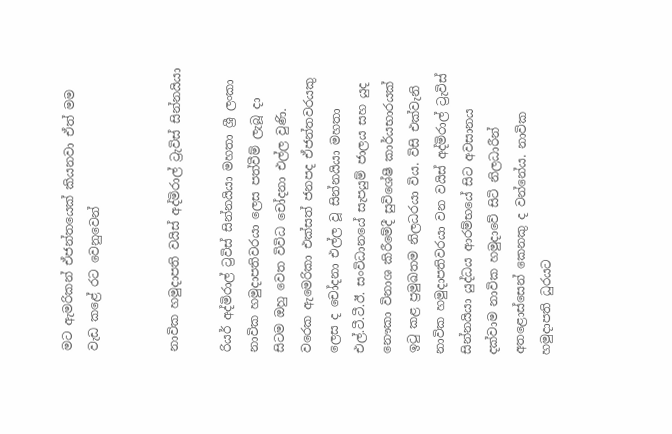මට ඇමරිකන් ඒජන්තයෙක් කියනවා ඒත් මම වැඩ කළේ රට වෙනුවෙන්


නාවික හමුදාපති වයිස් අද්මිරාල් ට්‍රැවිස් සින්නයියා

රියර් අද්මිරාල් ට්‍රවිස් සින්නයියා මහතා ශ්‍රී ලංකා නාවික හමුදාපතිවරයා ලෙස පත්වීම් ලැබූ දා සිටම ඔහු වෙත විවිධ චෝදනා එල්ල වුණි. වරෙක ඇමෙරිකා එක්සත් ජනපද ඒජන්තවරයකු ලෙස ද චෝදනා එල්ල වූ සින්නයියා මහතා එල්.ටී.ටී.ඊ. සංවිධානයේ සැපයුම් ජාලය සහ යුද නෞකා විනාශ කිරීමේදී සුවිශේෂී කාර්යභාරයක් ඉටු කළ ප්‍රමුඛතම නිලධරයා විය. විසි එක්වැනි නාවික හමුදාපතිවරයා වන වයිස් අද්මිරාල් ට්‍රැවිස් සින්නයියා යුද්ධය ආරම්භයේ සිට අවසානය දක්වාම නාවික හමුදාවේ සිටි නිලධාරීන් අතළොස්සෙන් කෙනකු ද වන්නේය. නාවික හමුදාපති ධුරයට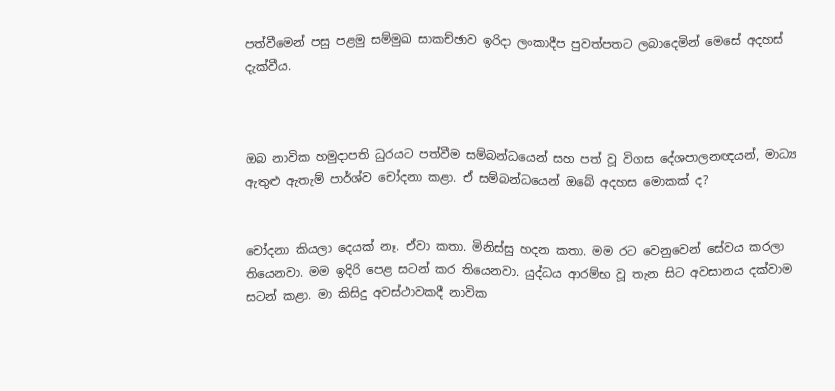පත්වීමෙන් පසු පළමු සම්මුඛ සාකච්ඡාව ඉරිදා ලංකාදීප පුවත්පතට ලබාදෙමින් මෙසේ අදහස් දැක්වීය.



ඔබ නාවික හමුදාපති ධුරයට පත්වීම සම්බන්ධයෙන් සහ පත් වූ විගස දේශපාලනඥයන්, මාධ්‍ය ඇතුළු ඇතැම් පාර්ශ්ව චෝදනා කළා. ඒ සම්බන්ධයෙන් ඔබේ අදහස මොකක් ද?


චෝදනා කියලා දෙයක් නෑ. ඒවා කතා. මිනිස්සු හදන කතා. මම රට වෙනුවෙන් සේවය කරලා තියෙනවා. මම ඉදිරි පෙළ සටන් කර තියෙනවා. යුද්ධය ආරම්භ වූ තැන සිට අවසානය දක්වාම සටන් කළා. මා කිසිදු අවස්ථාවකදී නාවික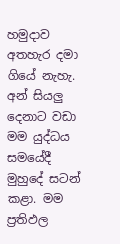හමුදාව අතහැර දමා ගියේ නැහැ. අන් සියලු දෙනාට වඩා මම යුද්ධය සමයේදී මුහුදේ සටන් කළා. මම ප්‍රතිඵල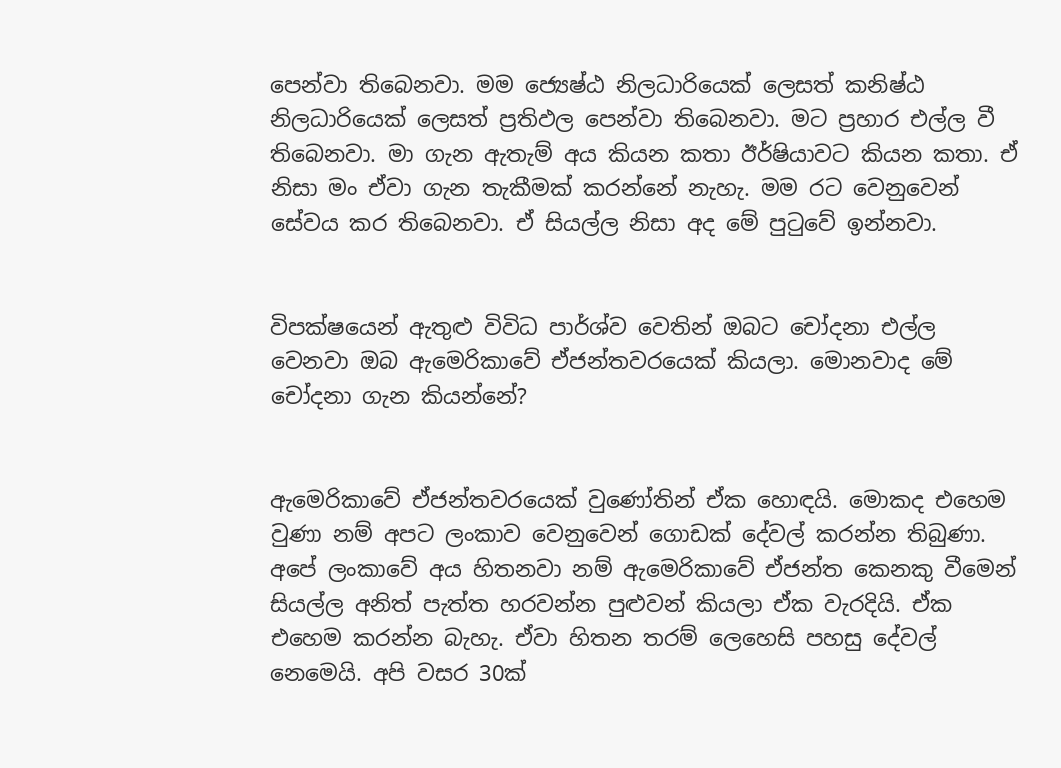පෙන්වා තිබෙනවා. මම ජ්‍යෙෂ්ඨ නිලධාරියෙක් ලෙසත් කනිෂ්ඨ නිලධාරියෙක් ලෙසත් ප්‍රතිඵල පෙන්වා තිබෙනවා. මට ප්‍රහාර එල්ල වී තිබෙනවා. මා ගැන ඇතැම් අය කියන කතා ඊර්ෂියාවට කියන කතා. ඒ නිසා මං ඒවා ගැන තැකීමක් කරන්නේ නැහැ. මම රට වෙනුවෙන් සේවය කර තිබෙනවා. ඒ සියල්ල නිසා අද මේ පුටුවේ ඉන්නවා.


විපක්ෂයෙන් ඇතුළු විවිධ පාර්ශ්ව වෙතින් ඔබට චෝදනා එල්ල වෙනවා ඔබ ඇමෙරිකාවේ ඒජන්තවරයෙක් කියලා. මොනවාද මේ චෝදනා ගැන කියන්නේ?


ඇමෙරිකාවේ ඒජන්තවරයෙක් වුණෝතින් ඒක හොඳයි. මොකද එහෙම වුණා නම් අපට ලංකාව වෙනුවෙන් ගොඩක් දේවල් කරන්න තිබුණා. අපේ ලංකාවේ අය හිතනවා නම් ඇමෙරිකාවේ ඒජන්ත කෙනකු වීමෙන් සියල්ල අනිත් පැත්ත හරවන්න පුළුවන් කියලා ඒක වැරදියි. ඒක එහෙම කරන්න බැහැ. ඒවා හිතන තරම් ලෙහෙසි පහසු දේවල් නෙමෙයි. අපි වසර 30ක්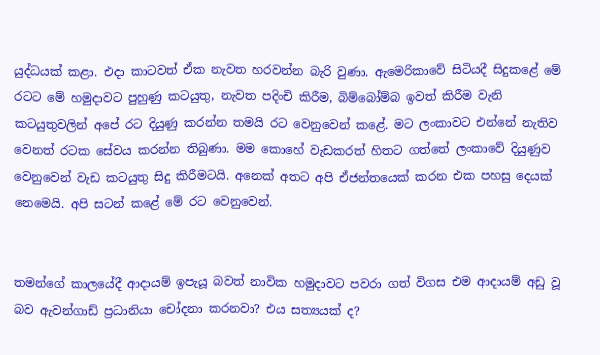යුද්ධයක් කළා. එදා කාටවත් ඒක නැවත හරවන්න බැරි වුණා. ඇමෙරිකාවේ සිටියදී සිදුකළේ මේ රටට මේ හමුදාවට පුහුණු කටයුතු, නැවත පදිංචි කිරීම, බිම්බෝම්බ ඉවත් කිරීම වැනි කටයුතුවලින් අපේ රට දියුණු කරන්න තමයි රට වෙනුවෙන් කළේ. මට ලංකාවට එන්නේ නැතිව වෙනත් රටක සේවය කරන්න තිබුණා. මම කොහේ වැඩකරත් හිතට ගත්තේ ලංකාවේ දියුණුව වෙනුවෙන් වැඩ කටයුතු සිදු කිරීමටයි. අනෙක් අතට අපි ඒජන්තයෙක් කරන එක පහසු දෙයක් නෙමෙයි. අපි සටන් කළේ මේ රට වෙනුවෙන්.


තමන්ගේ කාලයේදී ආදායම් ඉපැයූ බවත් නාවික හමුදාවට පවරා ගත් විගස එම ආදායම් අඩු වූ බව ඇවන්ගාඩ් ප්‍රධානියා චෝදනා කරනවා? එය සත්‍යයක් ද?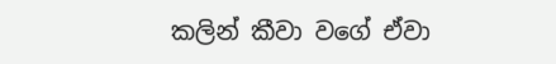කලින් කීවා වගේ ඒවා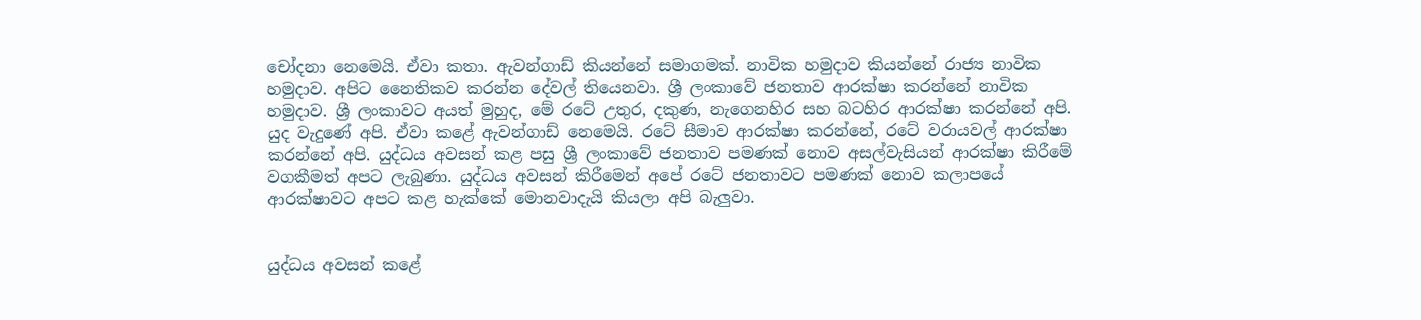චෝදනා නෙමෙයි. ඒවා කතා. ඇවන්ගාඩ් කියන්නේ සමාගමක්. නාවික හමුදාව කියන්නේ රාජ්‍ය නාවික හමුදාව. අපිට නෛතිකව කරන්න දේවල් තියෙනවා. ශ්‍රී ලංකාවේ ජනතාව ආරක්ෂා කරන්නේ නාවික හමුදාව. ශ්‍රී ලංකාවට අයත් මුහුද, මේ රටේ උතුර, දකුණ, නැගෙනහිර සහ බටහිර ආරක්ෂා කරන්නේ අපි. යුද වැදුණේ අපි. ඒවා කළේ ඇවන්ගාඩ් නෙමෙයි. රටේ සීමාව ආරක්ෂා කරන්නේ, රටේ වරායවල් ආරක්ෂා කරන්නේ අපි. යුද්ධය අවසන් කළ පසු ශ්‍රී ලංකාවේ ජනතාව පමණක් නොව අසල්වැසියන් ආරක්ෂා කිරීමේ වගකීමත් අපට ලැබුණා. යුද්ධය අවසන් කිරීමෙන් අපේ රටේ ජනතාවට පමණක් නොව කලාපයේ ආරක්ෂාවට අපට කළ හැක්කේ මොනවාදැයි කියලා අපි බැලුවා.


යුද්ධය අවසන් කළේ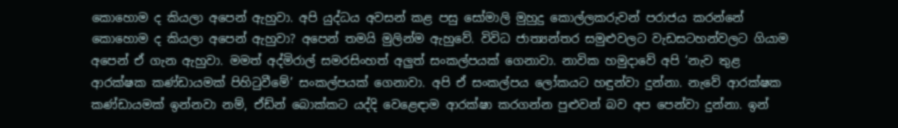කොහොම ද කියලා අපෙන් ඇහුවා. අපි යුද්ධය අවසන් කළ පසු සෝමාලි මුහුදු කොල්ලකරුවන් පරාජය කරන්නේ කොහොම ද කියලා අපෙන් ඇහුවා? අපෙන් තමයි මුලින්ම ඇහුවේ. විවිධ ජාත්‍යන්තර සමුළුවලට වැඩසටහන්වලට ගියාම අපෙන් ඒ ගැන ඇහුවා. මමත් අද්මිරාල් සමරසිංහත් අලුත් සංකල්පයක් ගෙනාවා. නාවික හමුදාවේ අපි ‘නැව තුළ ආරක්ෂක කණ්ඩායමක් පිහිටුවීමේ’ සංකල්පයක් ගෙනාවා. අපි ඒ සංකල්පය ලෝකයට හඳුන්වා දුන්නා. නැවේ ආරක්ෂක කණ්ඩායමක් ඉන්නවා නම්, ඒඩ්න් බොක්කට යද්දි වෙළෙඳාම ආරක්ෂා කරගන්න පුළුවන් බව අප පෙන්වා දුන්නා. ඉන්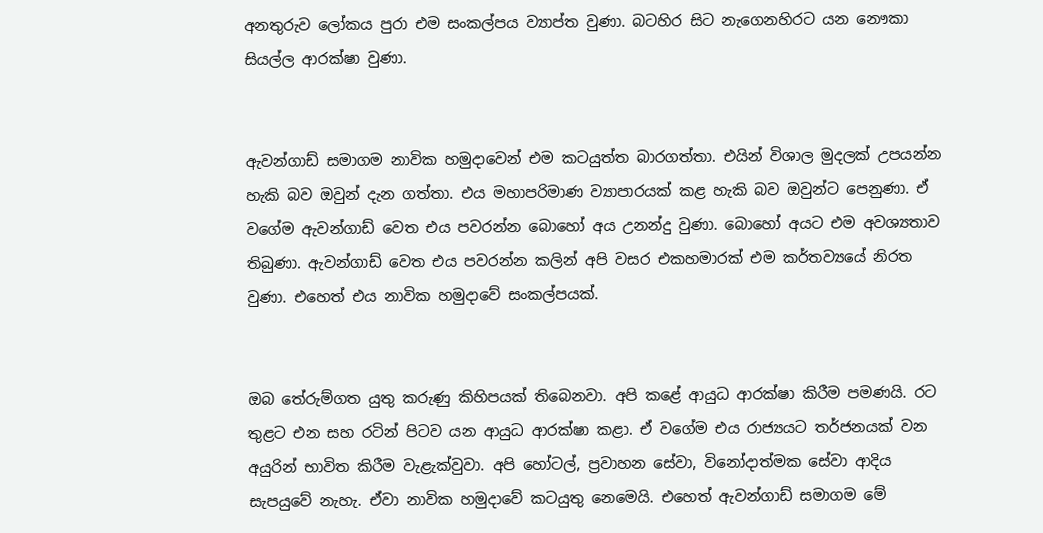අනතුරුව ලෝකය පුරා එම සංකල්පය ව්‍යාප්ත වුණා. බටහිර සිට නැගෙනහිරට යන නෞකා සියල්ල ආරක්ෂා වුණා.


ඇවන්ගාඩ් සමාගම නාවික හමුදාවෙන් එම කටයුත්ත බාරගත්තා. එයින් විශාල මුදලක් උපයන්න හැකි බව ඔවුන් දැන ගත්තා. එය මහාපරිමාණ ව්‍යාපාරයක් කළ හැකි බව ඔවුන්ට පෙනුණා. ඒ වගේම ඇවන්ගාඩ් වෙත එය පවරන්න බොහෝ අය උනන්දු වුණා. බොහෝ අයට එම අවශ්‍යතාව තිබුණා. ඇවන්ගාඩ් වෙත එය පවරන්න කලින් අපි වසර එකහමාරක් එම කර්තව්‍යයේ නිරත වුණා. එහෙත් එය නාවික හමුදාවේ සංකල්පයක්.


ඔබ තේරුම්ගත යුතු කරුණු කිහිපයක් තිබෙනවා. අපි කළේ ආයුධ ආරක්ෂා කිරීම පමණයි. රට තුළට එන සහ රටින් පිටව යන ආයුධ ආරක්ෂා කළා. ඒ වගේම එය රාජ්‍යයට තර්ජනයක් වන අයුරින් භාවිත කිරීම වැළැක්වුවා. අපි හෝටල්, ප්‍රවාහන සේවා, විනෝදාත්මක සේවා ආදිය සැපයුවේ නැහැ. ඒවා නාවික හමුදාවේ කටයුතු නෙමෙයි. එහෙත් ඇවන්ගාඩ් සමාගම මේ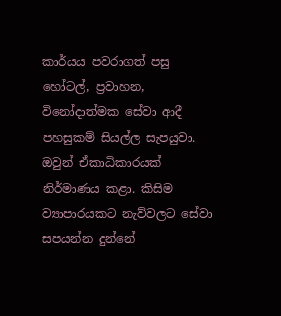කාර්යය පවරාගත් පසු හෝටල්, ප්‍රවාහන, විනෝදාත්මක සේවා ආදී පහසුකම් සියල්ල සැපයුවා. ඔවුන් ඒකාධිකාරයක් නිර්මාණය කළා. කිසිම ව්‍යාපාරයකට නැව්වලට සේවා සපයන්න දුන්නේ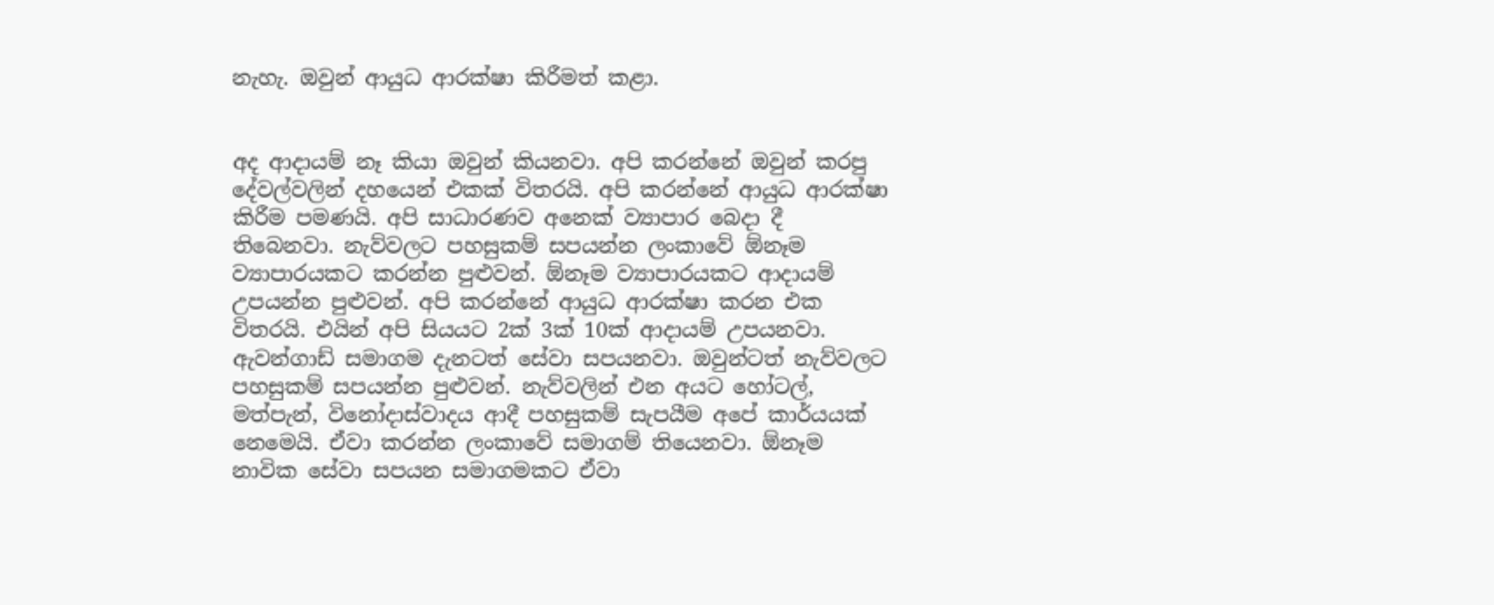නැහැ. ඔවුන් ආයුධ ආරක්ෂා කිරීමත් කළා.


අද ආදායම් නෑ කියා ඔවුන් කියනවා. අපි කරන්නේ ඔවුන් කරපු දේවල්වලින් දහයෙන් එකක් විතරයි. අපි කරන්නේ ආයුධ ආරක්ෂා කිරීම පමණයි. අපි සාධාරණව අනෙක් ව්‍යාපාර බෙදා දී තිබෙනවා. නැව්වලට පහසුකම් සපයන්න ලංකාවේ ඕනෑම ව්‍යාපාරයකට කරන්න පුළුවන්. ඕනෑම ව්‍යාපාරයකට ආදායම් උපයන්න පුළුවන්. අපි කරන්නේ ආයුධ ආරක්ෂා කරන එක විතරයි. එයින් අපි සියයට 2ක් 3ක් 10ක් ආදායම් උපයනවා. ඇවන්ගාඩ් සමාගම දැනටත් සේවා සපයනවා. ඔවුන්ටත් නැව්වලට පහසුකම් සපයන්න පුළුවන්. නැව්වලින් එන අයට හෝටල්, මත්පැන්, විනෝදාස්වාදය ආදී පහසුකම් සැපයීම අපේ කාර්යයක් නෙමෙයි. ඒවා කරන්න ලංකාවේ සමාගම් තියෙනවා. ඕනෑම නාවික සේවා සපයන සමාගමකට ඒවා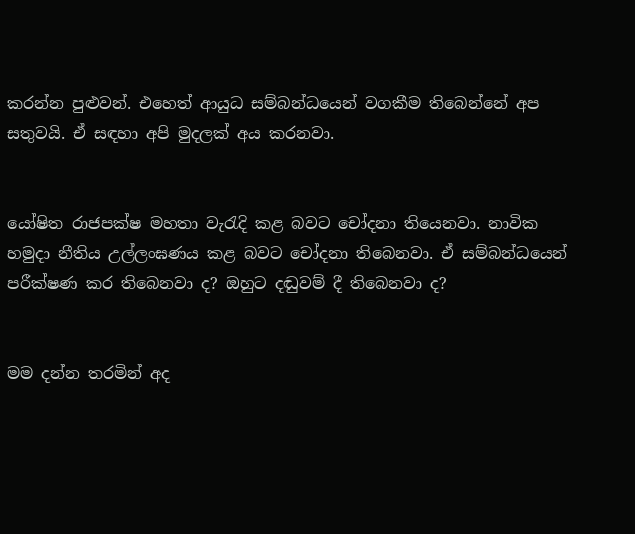කරන්න පුළුවන්. එහෙත් ආයුධ සම්බන්ධයෙන් වගකීම තිබෙන්නේ අප සතුවයි. ඒ සඳහා අපි මුදලක් අය කරනවා.


යෝෂිත රාජපක්ෂ මහතා වැරැදි කළ බවට චෝදනා තියෙනවා. නාවික හමුදා නීතිය උල්ලංඝණය කළ බවට චෝදනා තිබෙනවා. ඒ සම්බන්ධයෙන් පරීක්ෂණ කර තිබෙනවා ද? ඔහුට දඬුවම් දී තිබෙනවා ද?


මම දන්න තරමින් අද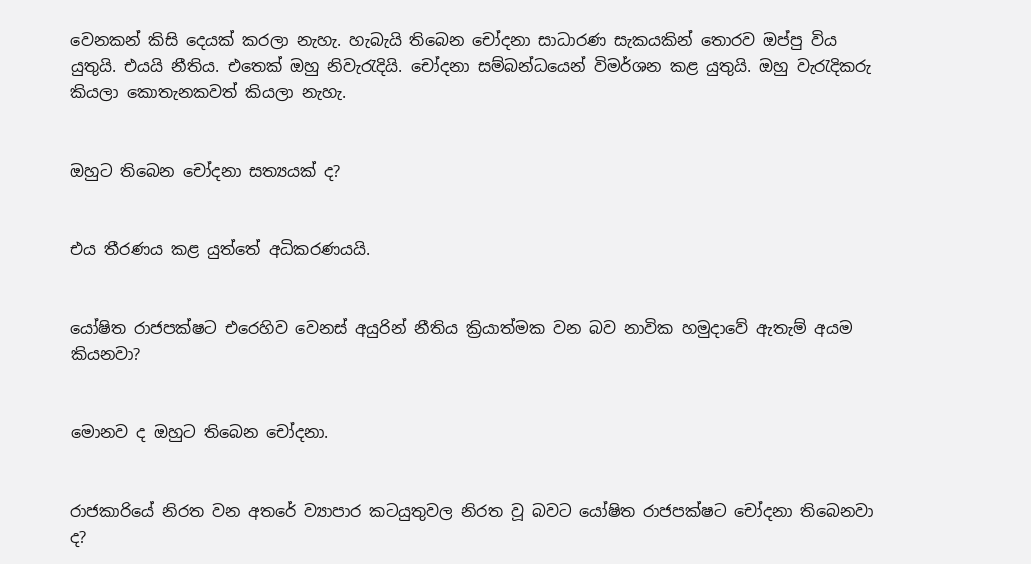වෙනකන් කිසි දෙයක් කරලා නැහැ. හැබැයි තිබෙන චෝදනා සාධාරණ සැකයකින් තොරව ඔප්පු විය යුතුයි. එයයි නීතිය. එතෙක් ඔහු නිවැරැදියි. චෝදනා සම්බන්ධයෙන් විමර්ශන කළ යුතුයි. ඔහු වැරැදිකරු කියලා කොතැනකවත් කියලා නැහැ.


ඔහුට තිබෙන චෝදනා සත්‍යයක් ද?


එය තීරණය කළ යුත්තේ අධිකරණයයි.


යෝෂිත රාජපක්ෂට එරෙහිව වෙනස් අයුරින් නීතිය ක්‍රියාත්මක වන බව නාවික හමුදාවේ ඇතැම් අයම කියනවා?


මොනව ද ඔහුට තිබෙන චෝදනා.


රාජකාරියේ නිරත වන අතරේ ව්‍යාපාර කටයුතුවල නිරත වූ බවට යෝෂිත රාජපක්ෂට චෝදනා තිබෙනවා ද?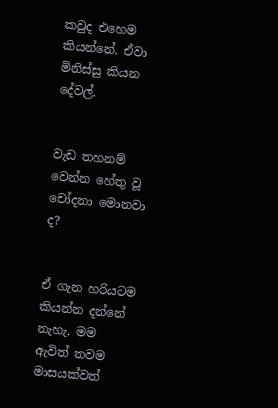කවුද එහෙම කියන්නේ. ඒවා මිනිස්සු කියන දේවල්.


වැඩ තහනම් වෙන්න හේතු වූ චෝදනා මොනවා ද?


ඒ ගැන හරියටම කියන්න දන්නේ නැහැ. මම ඇවිත් තවම මාසයක්වත්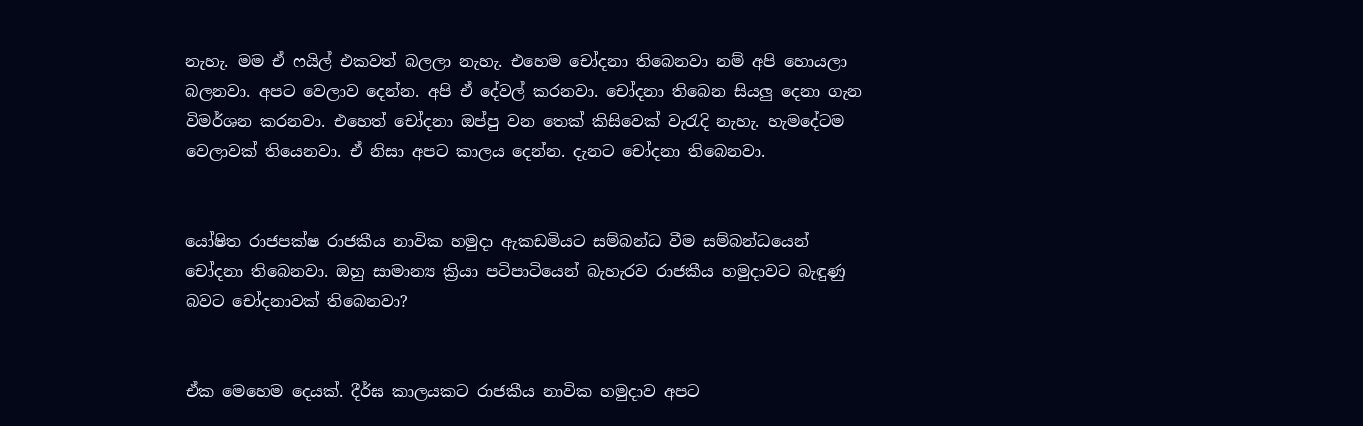නැහැ. මම ඒ ෆයිල් එකවත් බලලා නැහැ. එහෙම චෝදනා තිබෙනවා නම් අපි හොයලා බලනවා. අපට වෙලාව දෙන්න. අපි ඒ දේවල් කරනවා. චෝදනා තිබෙන සියලු දෙනා ගැන විමර්ශන කරනවා. එහෙත් චෝදනා ඔප්පු වන තෙක් කිසිවෙක් වැරැදි නැහැ. හැමදේටම වෙලාවක් තියෙනවා. ඒ නිසා අපට කාලය දෙන්න. දැනට චෝදනා තිබෙනවා.


යෝෂිත රාජපක්ෂ රාජකීය නාවික හමුදා ඇකඩමියට සම්බන්ධ වීම සම්බන්ධයෙන් චෝදනා තිබෙනවා. ඔහු සාමාන්‍ය ක්‍රියා පටිපාටියෙන් බැහැරව රාජකීය හමුදාවට බැඳුණු බවට චෝදනාවක් තිබෙනවා?


ඒක මෙහෙම දෙයක්. දීර්ඝ කාලයකට රාජකීය නාවික හමුදාව අපට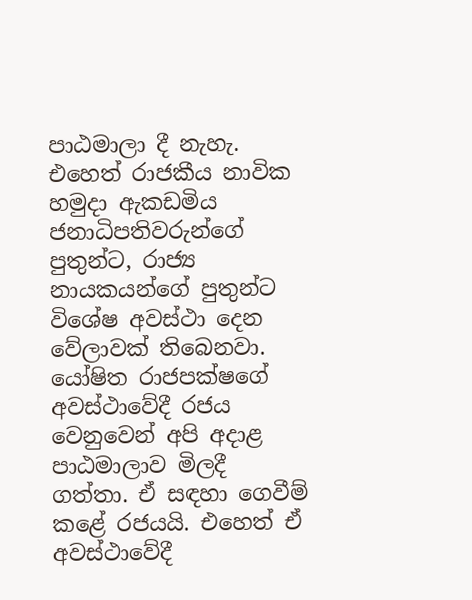පාඨමාලා දී නැහැ. එහෙත් රාජකීය නාවික හමුදා ඇකඩමිය ජනාධිපතිවරුන්ගේ පුතුන්ට, රාජ්‍ය නායකයන්ගේ පුතුන්ට විශේෂ අවස්ථා දෙන වේලාවක් තිබෙනවා. යෝෂිත රාජපක්ෂගේ අවස්ථාවේදී රජය වෙනුවෙන් අපි අදාළ පාඨමාලාව මිලදී ගත්තා. ඒ සඳහා ගෙවීම් කළේ රජයයි. එහෙත් ඒ අවස්ථාවේදී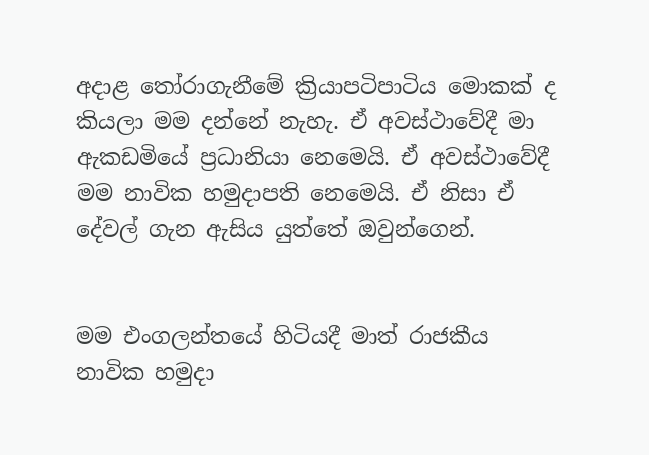අදාළ තෝරාගැනීමේ ක්‍රියාපටිපාටිය මොකක් ද කියලා මම දන්නේ නැහැ. ඒ අවස්ථාවේදී මා ඇකඩමියේ ප්‍රධානියා නෙමෙයි. ඒ අවස්ථාවේදී මම නාවික හමුදාපති නෙමෙයි. ඒ නිසා ඒ දේවල් ගැන ඇසිය යුත්තේ ඔවුන්ගෙන්.


මම එංගලන්තයේ හිටියදී මාත් රාජකීය නාවික හමුදා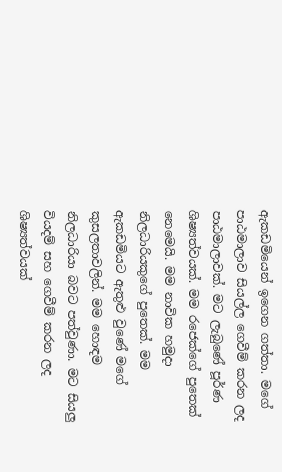ඇකඩමියෙන් ඉගෙන ගත්තා. මගේ පාඨමාලාව සියල්ල ගෙවීම් කරන ලද පාඨමාලාවක්. මට ලැබුණේ පූර්ණ ශිෂ්‍යත්වයක්. මම රජෙක්ගේ පුතෙක් නෙමෙයි. මම නාවික හමුදා නිලධාරියකුගේ පුතෙක්. මම ඇකඩමියට ඇතුළු වුණේ මගේ කුසලතාවලින්. මම හොඳම නිලධාරියා බවට පත්වුණා. මට සියලු වියදම් සහ ගෙවීම් කරන ලද ශිෂ්‍යත්වයක්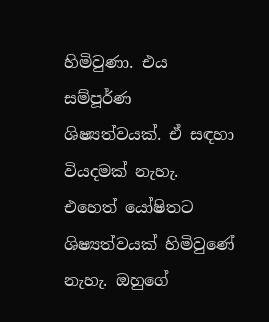හිමිවුණා. එය සම්පූර්ණ ශිෂ්‍යත්වයක්. ඒ සඳහා වියදමක් නැහැ. එහෙත් යෝෂිතට ශිෂ්‍යත්වයක් හිමිවුණේ නැහැ. ඔහුගේ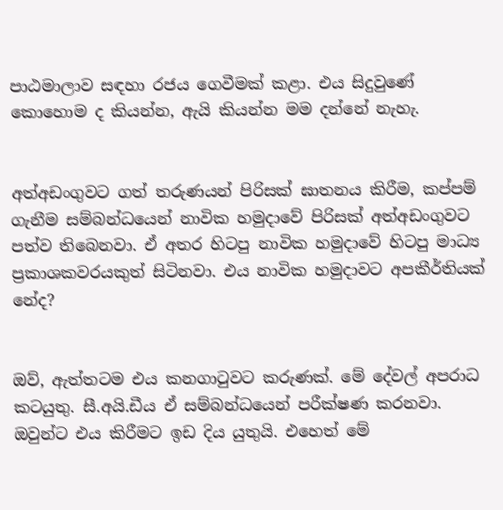පාඨමාලාව සඳහා රජය ගෙවීමක් කළා. එය සිදුවුණේ කොහොම ද කියන්න, ඇයි කියන්න මම දන්නේ නැහැ.


අත්අඩංගුවට ගත් තරුණයන් පිරිසක් ඝාතනය කිරීම, කප්පම් ගැනීම සම්බන්ධයෙන් නාවික හමුදාවේ පිරිසක් අත්අඩංගුවට පත්ව තිබෙනවා. ඒ අතර හිටපු නාවික හමුදාවේ හිටපු මාධ්‍ය ප්‍රකාශකවරයකුත් සිටිනවා. එය නාවික හමුදාවට අපකීර්තියක් නේද?


ඔව්, ඇත්තටම එය කනගාටුවට කරුණක්. මේ දේවල් අපරාධ කටයුතු. සී.අයි.ඩීය ඒ සම්බන්ධයෙන් පරීක්ෂණ කරනවා. ඔවුන්ට එය කිරීමට ඉඩ දිය යුතුයි. එහෙත් මේ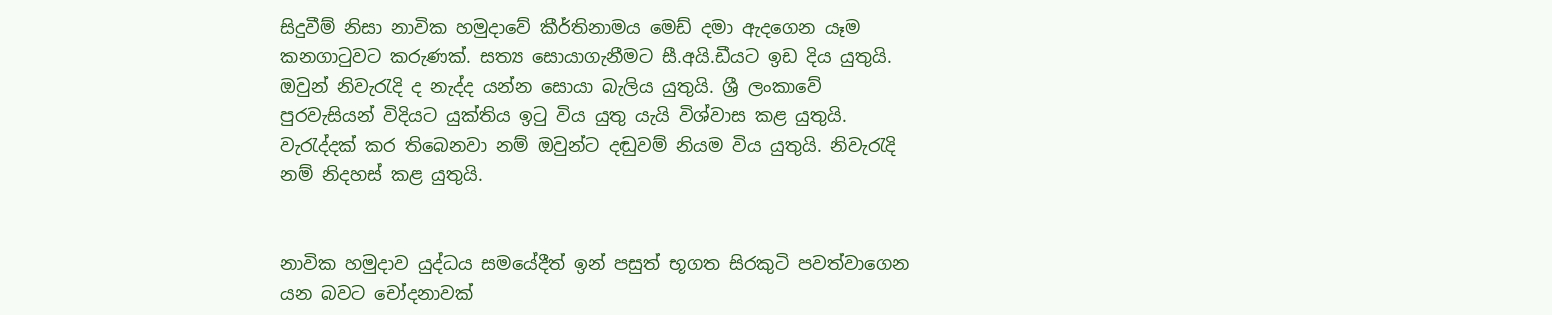සිදුවීම් නිසා නාවික හමුදාවේ කීර්තිනාමය මෙඩ් දමා ඇදගෙන යෑම කනගාටුවට කරුණක්. සත්‍ය සොයාගැනීමට සී.අයි.ඩීයට ඉඩ දිය යුතුයි. ඔවුන් නිවැරැදි ද නැද්ද යන්න සොයා බැලිය යුතුයි. ශ්‍රී ලංකාවේ පුරවැසියන් විදියට යුක්තිය ඉටු විය යුතු යැයි විශ්වාස කළ යුතුයි. වැරැද්දක් කර තිබෙනවා නම් ඔවුන්ට දඬුවම් නියම විය යුතුයි. නිවැරැදි නම් නිදහස් කළ යුතුයි.


නාවික හමුදාව යුද්ධය සමයේදීත් ඉන් පසුත් භූගත සිරකුටි පවත්වාගෙන යන බවට චෝදනාවක්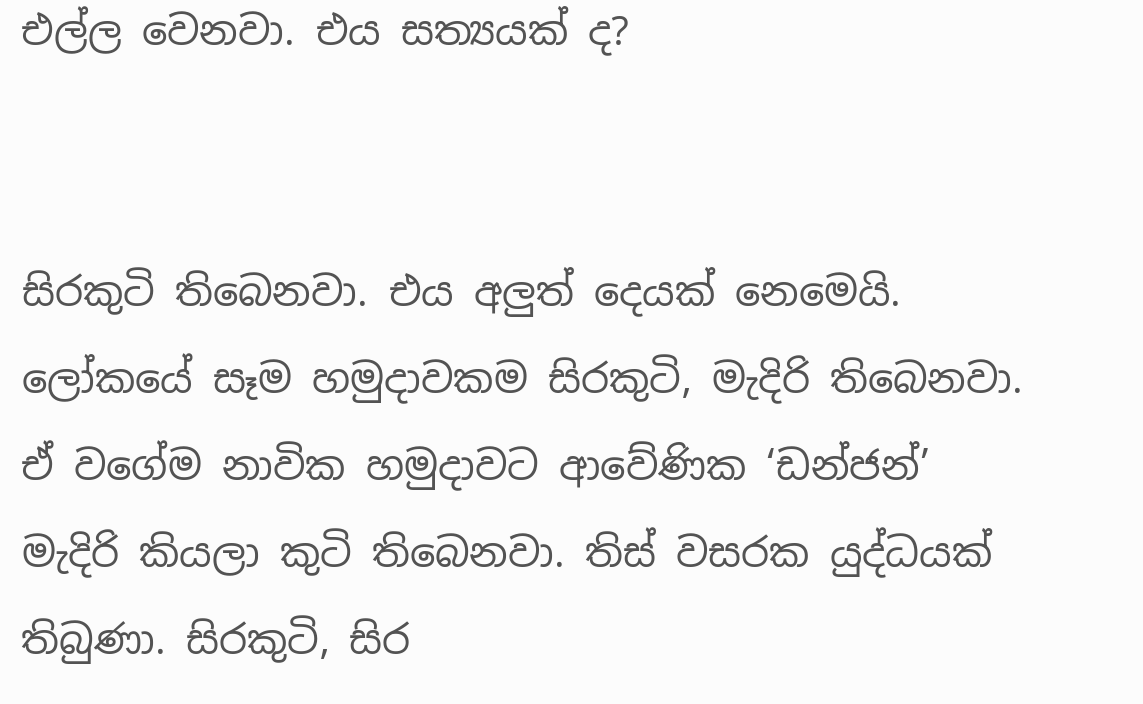එල්ල වෙනවා. එය සත්‍යයක් ද?


සිරකුටි තිබෙනවා. එය අලුත් දෙයක් නෙමෙයි. ලෝකයේ සෑම හමුදාවකම සිරකුටි, මැදිරි තිබෙනවා. ඒ වගේම නාවික හමුදාවට ආවේණික ‘ඩන්ජන්’ මැදිරි කියලා කුටි තිබෙනවා. තිස් වසරක යුද්ධයක් තිබුණා. සිරකුටි, සිර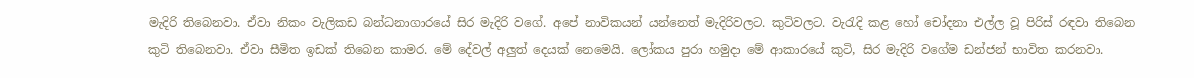මැදිරි තිබෙනවා. ඒවා නිකං වැලිකඩ බන්ධනාගාරයේ සිර මැදිරි වගේ. අපේ නාවිකයන් යන්නෙත් මැදිරිවලට. කුටිවලට. වැරැදි කළ හෝ චෝදනා එල්ල වූ පිරිස් රඳවා තිබෙන කුටි තිබෙනවා. ඒවා සීමිත ඉඩක් තිබෙන කාමර. මේ දේවල් අලුත් දෙයක් නෙමෙයි. ලෝකය පුරා හමුදා මේ ආකාරයේ කුටි, සිර මැදිරි වගේම ඩන්ජන් භාවිත කරනවා.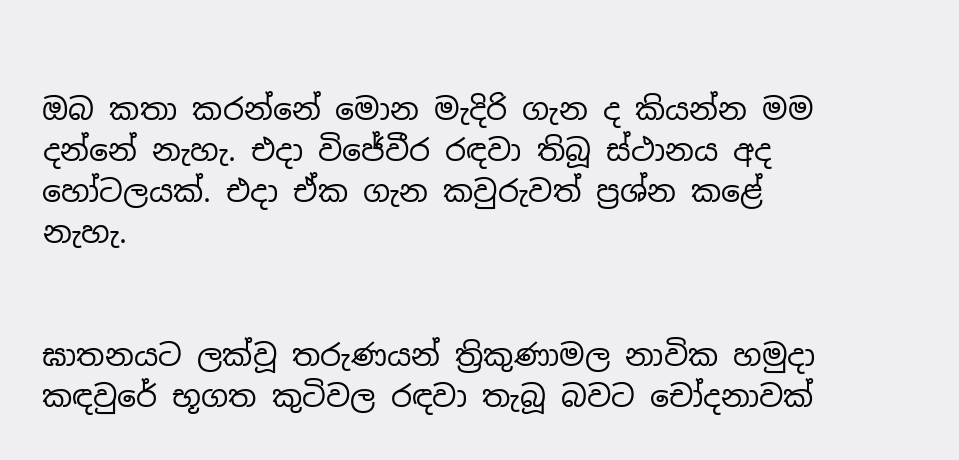ඔබ කතා කරන්නේ මොන මැදිරි ගැන ද කියන්න මම දන්නේ නැහැ. එදා විජේවීර රඳවා තිබූ ස්ථානය අද හෝටලයක්. එදා ඒක ගැන කවුරුවත් ප්‍රශ්න කළේ නැහැ.


ඝාතනයට ලක්වූ තරුණයන් ත්‍රිකුණාමල නාවික හමුදා කඳවුරේ භූගත කුටිවල රඳවා තැබූ බවට චෝදනාවක්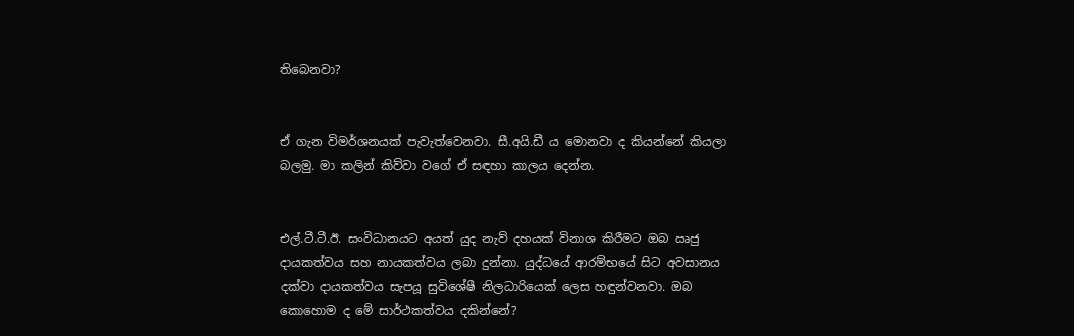තිබෙනවා?


ඒ ගැන විමර්ශනයක් පැවැත්වෙනවා. සී.අයි.ඩී ය මොනවා ද කියන්නේ කියලා බලමු. මා කලින් කිව්වා වගේ ඒ සඳහා කාලය දෙන්න.


එල්.ටී.ටී.ඊ. සංවිධානයට අයත් යුද නැව් දහයක් විනාශ කිරීමට ඔබ ඍජු දායකත්වය සහ නායකත්වය ලබා දුන්නා. යුද්ධයේ ආරම්භයේ සිට අවසානය දක්වා දායකත්වය සැපයූ සුවිශේෂී නිලධාරියෙක් ලෙස හඳුන්වනවා. ඔබ කොහොම ද මේ සාර්ථකත්වය දකින්නේ?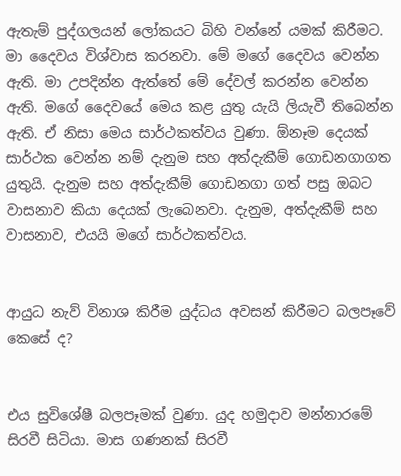ඇතැම් පුද්ගලයන් ලෝකයට බිහි වන්නේ යමක් කිරීමට. මා දෛවය විශ්වාස කරනවා. මේ මගේ දෛවය වෙන්න ඇති. මා උපදින්න ඇත්තේ මේ දේවල් කරන්න වෙන්න ඇති. මගේ දෛවයේ මෙය කළ යුතු යැයි ලියැවී තිබෙන්න ඇති. ඒ නිසා මෙය සාර්ථකත්වය වුණා. ඕනෑම දෙයක් සාර්ථක වෙන්න නම් දැනුම සහ අත්දැකීම් ගොඩනගාගත යුතුයි. දැනුම සහ අත්දැකීම් ගොඩනගා ගත් පසු ඔබට වාසනාව කියා දෙයක් ලැබෙනවා. දැනුම, අත්දැකීම් සහ වාසනාව, එයයි මගේ සාර්ථකත්වය.


ආයුධ නැව් විනාශ කිරීම යුද්ධය අවසන් කිරීමට බලපෑවේ කෙසේ ද?


එය සුවිශේෂී බලපෑමක් වුණා. යුද හමුදාව මන්නාරමේ සිරවී සිටියා. මාස ගණනක් සිරවී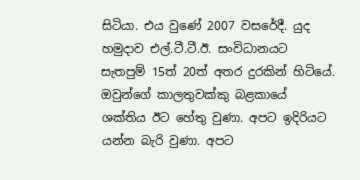සිටියා. එය වුණේ 2007 වසරේදී. යුද හමුදාව එල්.ටී.ටී.ඊ. සංවිධානයට සැතපුම් 15ත් 20ත් අතර දුරකින් හිටියේ. ඔවුන්ගේ කාලතුවක්කු බළකායේ ශක්තිය ඊට හේතු වුණා. අපට ඉදිරියට යන්න බැරි වුණා. අපට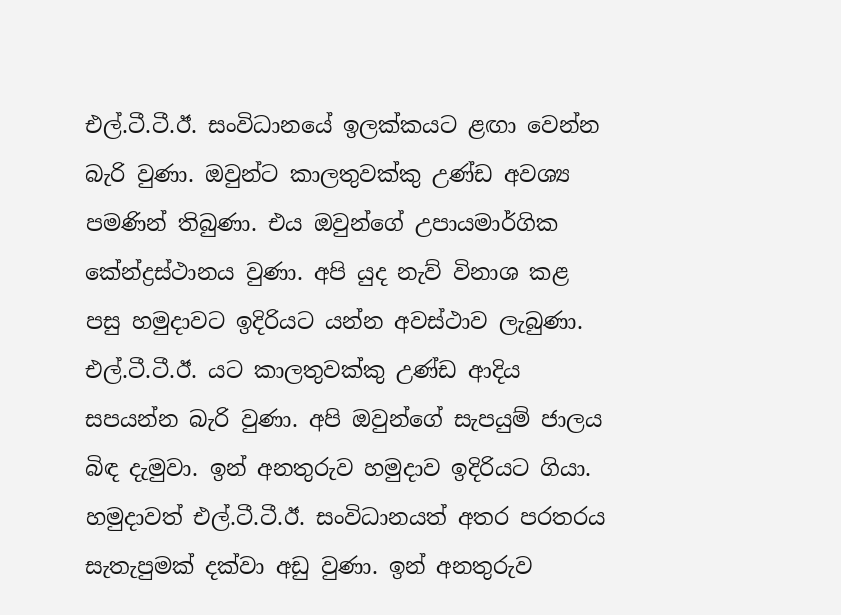එල්.ටී.ටී.ඊ. සංවිධානයේ ඉලක්කයට ළඟා වෙන්න බැරි වුණා. ඔවුන්ට කාලතුවක්කු උණ්ඩ අවශ්‍ය පමණින් තිබුණා. එය ඔවුන්ගේ උපායමාර්ගික කේන්ද්‍රස්ථානය වුණා. අපි යුද නැව් විනාශ කළ පසු හමුදාවට ඉදිරියට යන්න අවස්ථාව ලැබුණා. එල්.ටී.ටී.ඊ. යට කාලතුවක්කු උණ්ඩ ආදිය සපයන්න බැරි වුණා. අපි ඔවුන්ගේ සැපයුම් ජාලය බිඳ දැමුවා. ඉන් අනතුරුව හමුදාව ඉදිරියට ගියා. හමුදාවත් එල්.ටී.ටී.ඊ. සංවිධානයත් අතර පරතරය සැතැපුමක් දක්වා අඩු වුණා. ඉන් අනතුරුව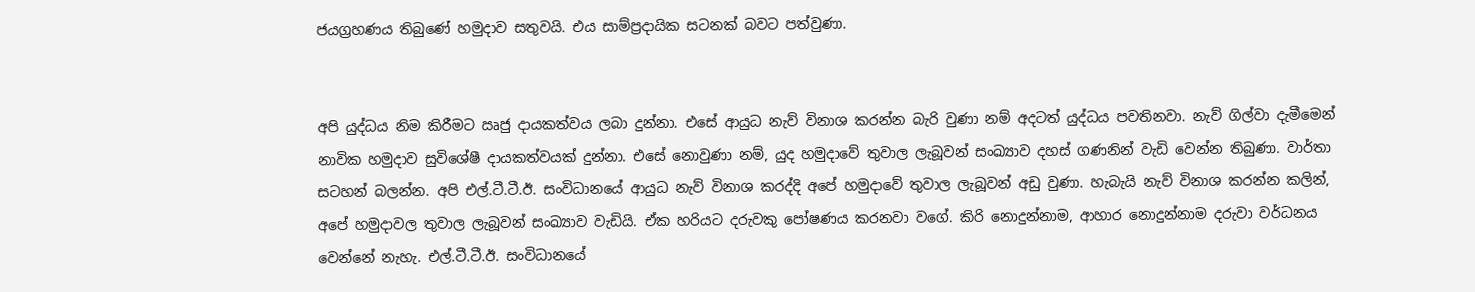ජයග්‍රහණය තිබුණේ හමුදාව සතුවයි. එය සාම්ප්‍රදායික සටනක් බවට පත්වුණා.


අපි යුද්ධය නිම කිරීමට ඍජු දායකත්වය ලබා දුන්නා. එසේ ආයුධ නැව් විනාශ කරන්න බැරි වුණා නම් අදටත් යුද්ධය පවතිනවා. නැව් ගිල්වා දැමීමෙන් නාවික හමුදාව සුවිශේෂී දායකත්වයක් දුන්නා. එසේ නොවුණා නම්, යුද හමුදාවේ තුවාල ලැබූවන් සංඛ්‍යාව දහස් ගණනින් වැඩි වෙන්න තිබුණා. වාර්තා සටහන් බලන්න. අපි එල්.ටී.ටී.ඊ. සංවිධානයේ ආයුධ නැව් විනාශ කරද්දි අපේ හමුදාවේ තුවාල ලැබූවන් අඩු වුණා. හැබැයි නැව් විනාශ කරන්න කලින්, අපේ හමුදාවල තුවාල ලැබූවන් සංඛ්‍යාව වැඩියි. ඒක හරියට දරුවකු පෝෂණය කරනවා වගේ. කිරි නොදුන්නාම, ආහාර නොදුන්නාම දරුවා වර්ධනය වෙන්නේ නැහැ. එල්.ටී.ටී.ඊ. සංවිධානයේ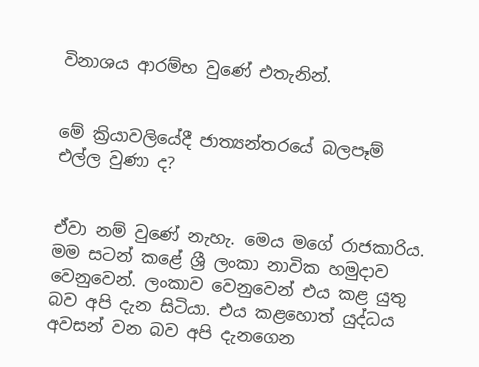විනාශය ආරම්භ වුණේ එතැනින්.


මේ ක්‍රියාවලියේදී ජාත්‍යන්තරයේ බලපෑම් එල්ල වුණා ද?


ඒවා නම් වුණේ නැහැ. මෙය මගේ රාජකාරිය. මම සටන් කළේ ශ්‍රී ලංකා නාවික හමුදාව වෙනුවෙන්. ලංකාව වෙනුවෙන් එය කළ යුතු බව අපි දැන සිටියා. එය කළහොත් යුද්ධය අවසන් වන බව අපි දැනගෙන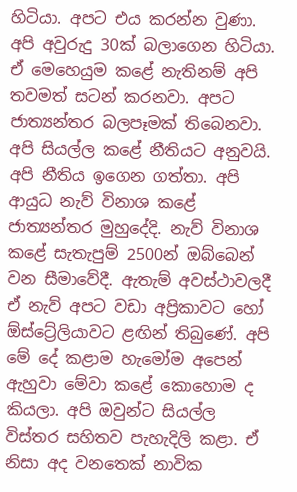හිටියා. අපට එය කරන්න වුණා. අපි අවුරුදු 30ක් බලාගෙන හිටියා. ඒ මෙහෙයුම කළේ නැතිනම් අපි තවමත් සටන් කරනවා. අපට ජාත්‍යන්තර බලපෑමක් තිබෙනවා. අපි සියල්ල කළේ නීතියට අනුවයි. අපි නීතිය ඉගෙන ගත්තා. අපි ආයුධ නැව් විනාශ කළේ ජාත්‍යන්තර මුහුදේදි. නැව් විනාශ කළේ සැතැපුම් 2500න් ඔබ්බෙන් වන සීමාවේදී. ඇතැම් අවස්ථාවලදී ඒ නැව් අපට වඩා අප්‍රිකාවට හෝ ඕස්ට්‍රේලියාවට ළඟින් තිබුණේ. අපි මේ දේ කළාම හැමෝම අපෙන් ඇහුවා මේවා කළේ කොහොම ද කියලා. අපි ඔවුන්ට සියල්ල විස්තර සහිතව පැහැදිලි කළා. ඒ නිසා අද වනතෙක් නාවික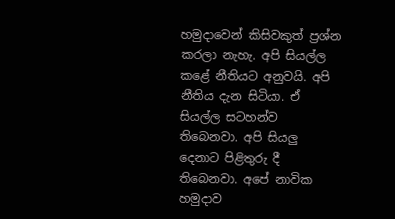හමුදාවෙන් කිසිවකුත් ප්‍රශ්න කරලා නැහැ. අපි සියල්ල කළේ නීතියට අනුවයි. අපි නීතිය දැන සිටියා. ඒ සියල්ල සටහන්ව තිබෙනවා. අපි සියලු දෙනාට පිළිතුරු දී තිබෙනවා. අපේ නාවික හමුදාව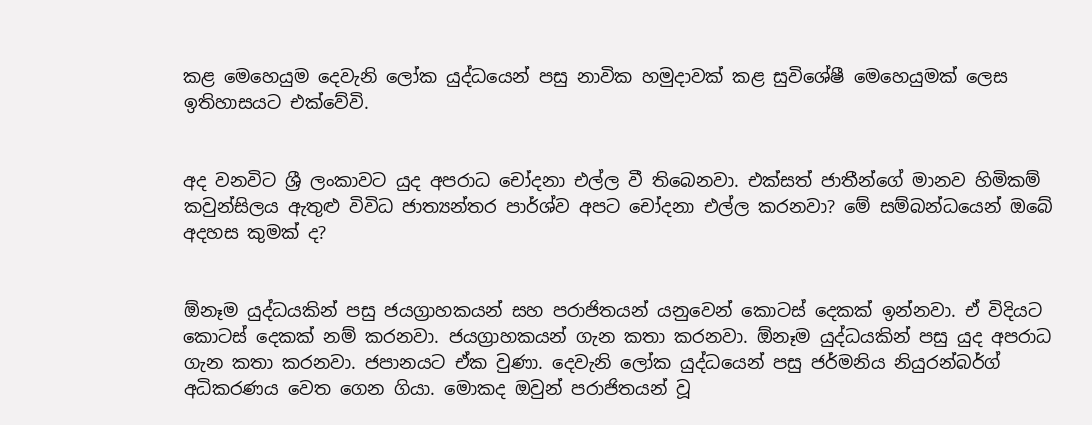කළ මෙහෙයුම දෙවැනි ලෝක යුද්ධයෙන් පසු නාවික හමුදාවක් කළ සුවිශේෂී මෙහෙයුමක් ලෙස ඉතිහාසයට එක්වේවි.


අද වනවිට ශ්‍රී ලංකාවට යුද අපරාධ චෝදනා එල්ල වී තිබෙනවා. එක්සත් ජාතීන්ගේ මානව හිමිකම් කවුන්සිලය ඇතුළු විවිධ ජාත්‍යන්තර පාර්ශ්ව අපට චෝදනා එල්ල කරනවා? මේ සම්බන්ධයෙන් ඔබේ අදහස කුමක් ද?


ඕනෑම යුද්ධයකින් පසු ජයග්‍රාහකයන් සහ පරාජිතයන් යනුවෙන් කොටස් දෙකක් ඉන්නවා. ඒ විදියට කොටස් දෙකක් නම් කරනවා. ජයග්‍රාහකයන් ගැන කතා කරනවා. ඕනෑම යුද්ධයකින් පසු යුද අපරාධ ගැන කතා කරනවා. ජපානයට ඒක වුණා. දෙවැනි ලෝක යුද්ධයෙන් පසු ජර්මනිය නියුරන්බර්ග් අධිකරණය වෙත ගෙන ගියා. මොකද ඔවුන් පරාජිතයන් වූ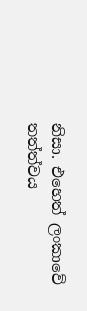නිසා. එහෙත් ලංකාවේ තත්ත්වය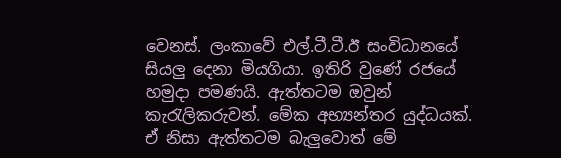වෙනස්. ලංකාවේ එල්.ටී.ටී.ඊ සංවිධානයේ සියලු දෙනා මියගියා. ඉතිරි වුණේ රජයේ හමුදා පමණයි. ඇත්තටම ඔවුන් කැරැලිකරුවන්. මේක අභ්‍යන්තර යුද්ධයක්. ඒ නිසා ඇත්තටම බැලුවොත් මේ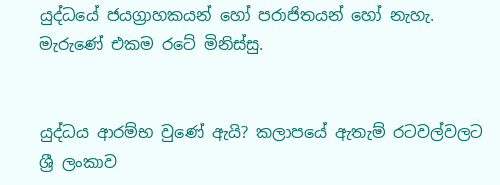යුද්ධයේ ජයග්‍රාහකයන් හෝ පරාජිතයන් හෝ නැහැ. මැරුණේ එකම රටේ මිනිස්සු.


යුද්ධය ආරම්භ වුණේ ඇයි? කලාපයේ ඇතැම් රටවල්වලට ශ්‍රී ලංකාව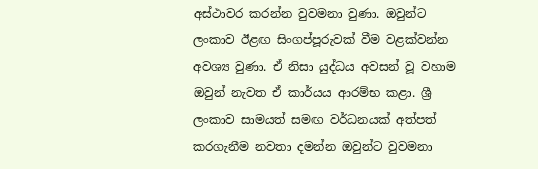අස්ථාවර කරන්න වුවමනා වුණා. ඔවුන්ට ලංකාව ඊළඟ සිංගප්පූරුවක් වීම වළක්වන්න අවශ්‍ය වුණා. ඒ නිසා යුද්ධය අවසන් වූ වහාම ඔවුන් නැවත ඒ කාර්යය ආරම්භ කළා. ශ්‍රී ලංකාව සාමයත් සමඟ වර්ධනයක් අත්පත් කරගැනීම නවතා දමන්න ඔවුන්ට වුවමනා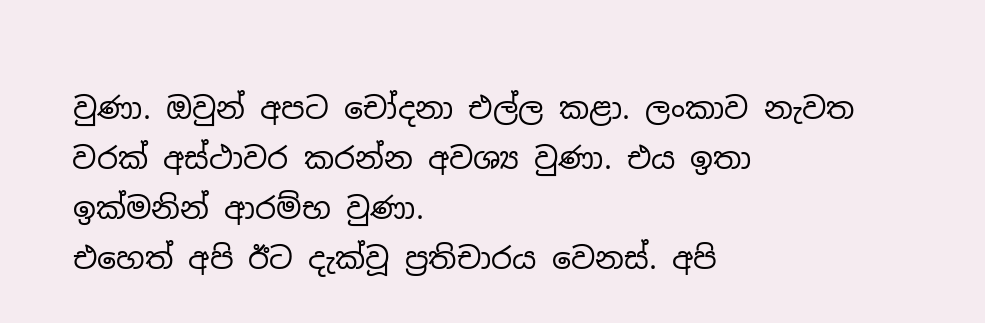වුණා. ඔවුන් අපට චෝදනා එල්ල කළා. ලංකාව නැවත වරක් අස්ථාවර කරන්න අවශ්‍ය වුණා. එය ඉතා ඉක්මනින් ආරම්භ වුණා.
එහෙත් අපි ඊට දැක්වූ ප්‍රතිචාරය වෙනස්. අපි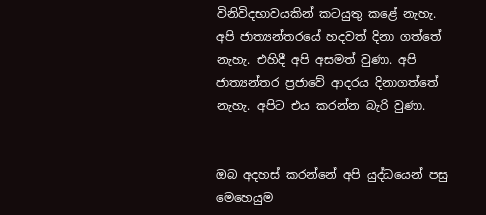විනිවිදභාවයකින් කටයුතු කළේ නැහැ. අපි ජාත්‍යන්තරයේ හදවත් දිනා ගත්තේ නැහැ. එහිදී අපි අසමත් වුණා. අපි ජාත්‍යන්තර ප්‍රජාවේ ආදරය දිනාගත්තේ නැහැ. අපිට එය කරන්න බැරි වුණා.


ඔබ අදහස් කරන්නේ අපි යුද්ධයෙන් පසු මෙහෙයුම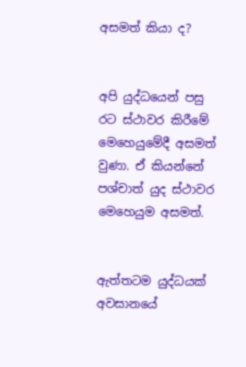අසමත් කියා ද?


අපි යුද්ධයෙන් පසු රට ස්ථාවර කිරීමේ මෙහෙයුමේදී අසමත් වුණා. ඒ කියන්නේ පශ්චාත් යුද ස්ථාවර මෙහෙයුම අසමත්.


ඇත්තටම යුද්ධයක් අවසානයේ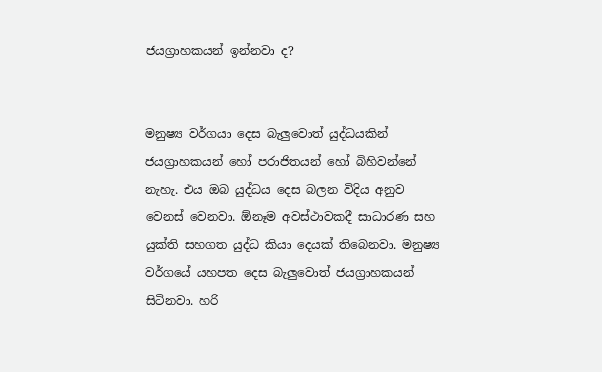ජයග්‍රාහකයන් ඉන්නවා ද?


මනුෂ්‍ය වර්ගයා දෙස බැලුවොත් යුද්ධයකින් ජයග්‍රාහකයන් හෝ පරාජිතයන් හෝ බිහිවන්නේ නැහැ. එය ඔබ යුද්ධය දෙස බලන විදිය අනුව වෙනස් වෙනවා. ඕනෑම අවස්ථාවකදී සාධාරණ සහ යුක්ති සහගත යුද්ධ කියා දෙයක් තිබෙනවා. මනුෂ්‍ය වර්ගයේ යහපත දෙස බැලුවොත් ජයග්‍රාහකයන් සිටිනවා. හරි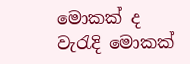මොකක් ද වැරැදි මොකක්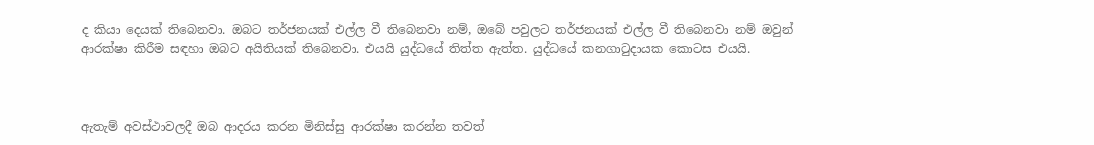ද කියා දෙයක් තිබෙනවා. ඔබට තර්ජනයක් එල්ල වී තිබෙනවා නම්, ඔබේ පවුලට තර්ජනයක් එල්ල වී තිබෙනවා නම් ඔවුන් ආරක්ෂා කිරීම සඳහා ඔබට අයිතියක් තිබෙනවා. එයයි යුද්ධයේ තිත්ත ඇත්ත. යුද්ධයේ කනගාටුදායක කොටස එයයි.



ඇතැම් අවස්ථාවලදී ඔබ ආදරය කරන මිනිස්සු ආරක්ෂා කරන්න තවත්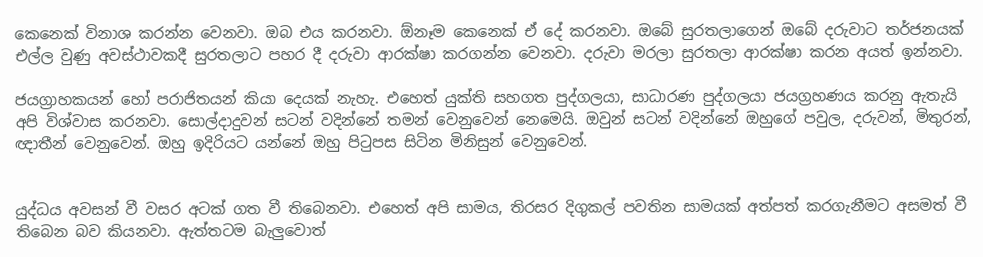කෙනෙක් විනාශ කරන්න වෙනවා. ඔබ එය කරනවා. ඕනෑම කෙනෙක් ඒ දේ කරනවා. ඔබේ සුරතලාගෙන් ඔබේ දරුවාට තර්ජනයක් එල්ල වුණු අවස්ථාවකදී සුරතලාට පහර දී දරුවා ආරක්ෂා කරගන්න වෙනවා. දරුවා මරලා සුරතලා ආරක්ෂා කරන අයත් ඉන්නවා.

ජයග්‍රාහකයන් හෝ පරාජිතයන් කියා දෙයක් නැහැ. එහෙත් යුක්ති සහගත පුද්ගලයා, සාධාරණ පුද්ගලයා ජයග්‍රහණය කරනු ඇතැයි අපි විශ්වාස කරනවා. සොල්දාදුවන් සටන් වදින්නේ තමන් වෙනුවෙන් නෙමෙයි. ඔවුන් සටන් වදින්නේ ඔහුගේ පවුල, දරුවන්, මිතුරන්, ඥාතීන් වෙනුවෙන්. ඔහු ඉදිරියට යන්නේ ඔහු පිටුපස සිටින මිනිසුන් වෙනුවෙන්.


යුද්ධය අවසන් වී වසර අටක් ගත වී තිබෙනවා. එහෙත් අපි සාමය, තිරසර දිගුකල් පවතින සාමයක් අත්පත් කරගැනීමට අසමත් වී තිබෙන බව කියනවා. ඇත්තටම බැලුවොත්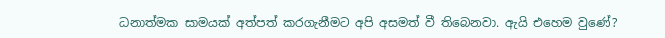ධනාත්මක සාමයක් අත්පත් කරගැනීමට අපි අසමත් වී තිබෙනවා. ඇයි එහෙම වුණේ?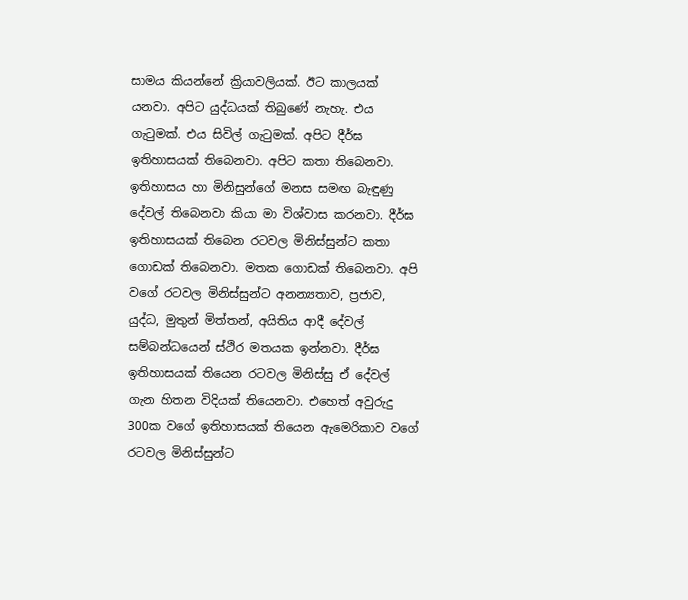සාමය කියන්නේ ක්‍රියාවලියක්. ඊට කාලයක් යනවා. අපිට යුද්ධයක් තිබුණේ නැහැ. එය ගැටුමක්. එය සිවිල් ගැටුමක්. අපිට දීර්ඝ ඉතිහාසයක් තිබෙනවා. අපිට කතා තිබෙනවා. ඉතිහාසය හා මිනිසුන්ගේ මනස සමඟ බැඳුණු දේවල් තිබෙනවා කියා මා විශ්වාස කරනවා. දීර්ඝ ඉතිහාසයක් තිබෙන රටවල මිනිස්සුන්ට කතා ගොඩක් තිබෙනවා. මතක ගොඩක් තිබෙනවා. අපි වගේ රටවල මිනිස්සුන්ට අනන්‍යතාව, ප්‍රජාව, යුද්ධ, මුතුන් මිත්තන්, අයිතිය ආදී දේවල් සම්බන්ධයෙන් ස්ථිර මතයක ඉන්නවා. දීර්ඝ ඉතිහාසයක් තියෙන රටවල මිනිස්සු ඒ දේවල් ගැන හිතන විදියක් තියෙනවා. එහෙත් අවුරුදු 300ක වගේ ඉතිහාසයක් තියෙන ඇමෙරිකාව වගේ රටවල මිනිස්සුන්ට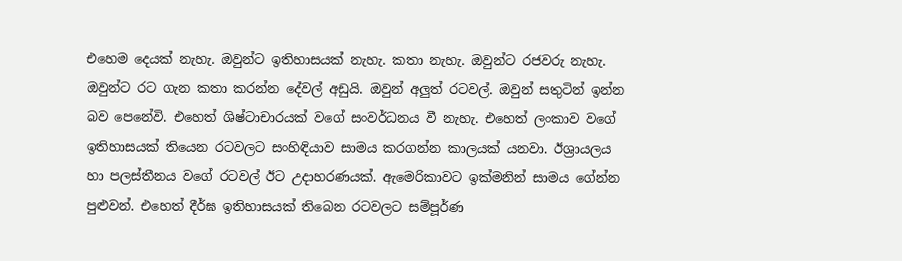එහෙම දෙයක් නැහැ. ඔවුන්ට ඉතිහාසයක් නැහැ. කතා නැහැ. ඔවුන්ට රජවරු නැහැ. ඔවුන්ට රට ගැන කතා කරන්න දේවල් අඩුයි. ඔවුන් අලුත් රටවල්. ඔවුන් සතුටින් ඉන්න බව පෙනේවි. එහෙත් ශිෂ්ටාචාරයක් වගේ සංවර්ධනය වී නැහැ. එහෙත් ලංකාව වගේ ඉතිහාසයක් තියෙන රටවලට සංහිඳියාව සාමය කරගන්න කාලයක් යනවා. ඊශ්‍රායලය හා පලස්තීනය වගේ රටවල් ඊට උදාහරණයක්. ඇමෙරිකාවට ඉක්මනින් සාමය ගේන්න පුළුවන්. එහෙත් දීර්ඝ ඉතිහාසයක් තිබෙන රටවලට සම්පූර්ණ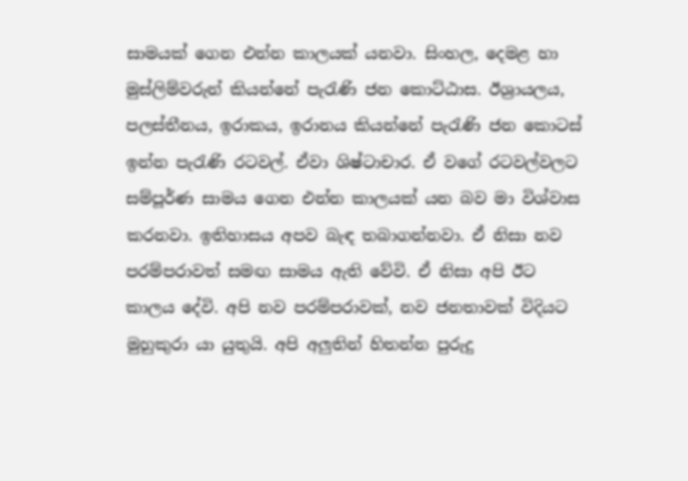සාමයක් ගෙන එන්න කාලයක් යනවා. සිංහල, දෙමළ හා මුස්ලිම්වරුන් කියන්නේ පැරැණි ජන කොට්ඨාස. ඊශ්‍රායලය, පලස්තීනය, ඉරාකය, ඉරානය කියන්නේ පැරැණි ජන කොටස් ඉන්න පැරැණි රටවල්. ඒවා ශිෂ්ටාචාර. ඒ වගේ රටවල්වලට සම්පූර්ණ සාමය ගෙන එන්න කාලයක් යන බව මා විශ්වාස කරනවා. ඉතිහාසය අපව බැඳ තබාගන්නවා. ඒ නිසා නව පරම්පරාවත් සමඟ සාමය ඇති වේවි. ඒ නිසා අපි ඊට කාලය දේවි. අපි නව පරම්පරාවක්, නව ජනතාවක් විදියට මුහුකුරා යා යුතුයි. අපි අලුතින් හිතන්න පුරුදු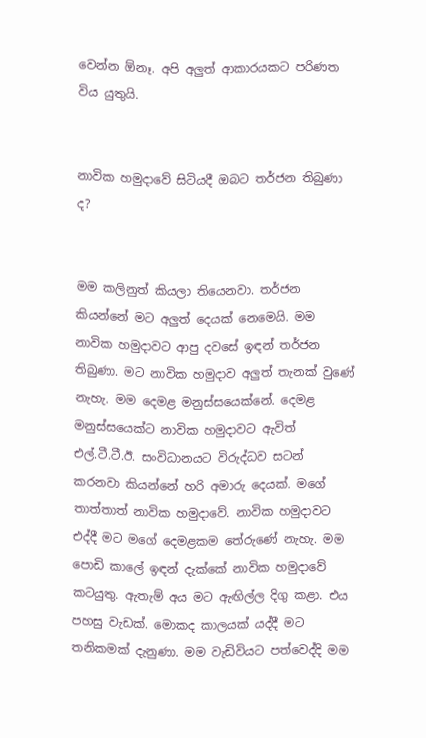වෙන්න ඕනෑ. අපි අලුත් ආකාරයකට පරිණත විය යුතුයි.


නාවික හමුදාවේ සිටියදී ඔබට තර්ජන තිබුණා ද?


මම කලිනුත් කියලා තියෙනවා. තර්ජන කියන්නේ මට අලුත් දෙයක් නෙමෙයි. මම නාවික හමුදාවට ආපු දවසේ ඉඳන් තර්ජන තිබුණා. මට නාවික හමුදාව අලුත් තැනක් වුණේ නැහැ. මම දෙමළ මනුස්සයෙක්නේ. දෙමළ මනුස්සයෙක්ට නාවික හමුදාවට ඇවිත් එල්.ටී.ටී.ඊ. සංවිධානයට විරුද්ධව සටන් කරනවා කියන්නේ හරි අමාරු දෙයක්. මගේ තාත්තාත් නාවික හමුදාවේ. නාවික හමුදාවට එද්දී මට මගේ දෙමළකම තේරුණේ නැහැ. මම පොඩි කාලේ ඉඳන් දැක්කේ නාවික හමුදාවේ කටයුතු. ඇතැම් අය මට ඇඟිල්ල දිගු කළා. එය පහසු වැඩක්. මොකද කාලයක් යද්දී මට තනිකමක් දැනුණා. මම වැඩිවියට පත්වෙද්දි මම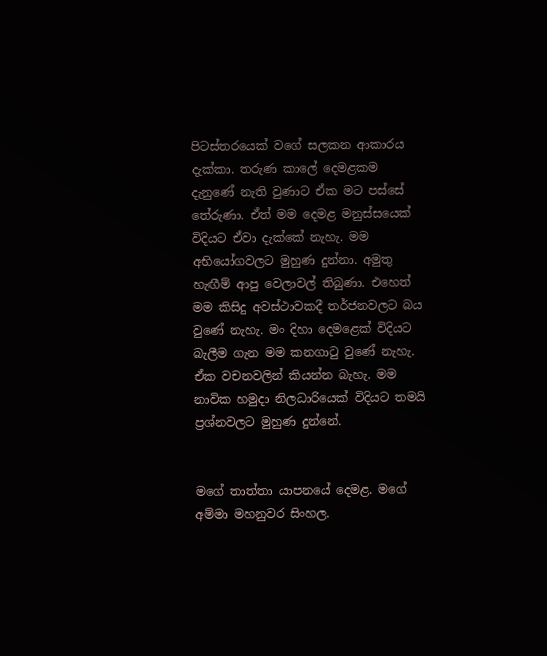පිටස්තරයෙක් වගේ සලකන ආකාරය දැක්කා. තරුණ කාලේ දෙමළකම දැනුණේ නැති වුණාට ඒක මට පස්සේ තේරුණා. ඒත් මම දෙමළ මනුස්සයෙක් විදියට ඒවා දැක්කේ නැහැ. මම අභියෝගවලට මුහුණ දුන්නා. අමුතු හැඟීම් ආපු වෙලාවල් තිබුණා. එහෙත් මම කිසිදු අවස්ථාවකදී තර්ජනවලට බය වුණේ නැහැ. මං දිහා දෙමළෙක් විදියට බැලීම ගැන මම කනගාටු වුණේ නැහැ. ඒක වචනවලින් කියන්න බැහැ. මම නාවික හමුදා නිලධාරියෙක් විදියට තමයි ප්‍රශ්නවලට මුහුණ දුන්නේ.


මගේ තාත්තා යාපනයේ දෙමළ. මගේ අම්මා මහනුවර සිංහල.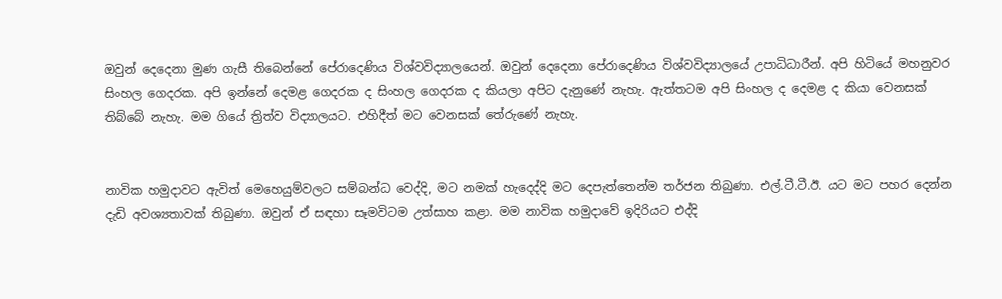ඔවුන් දෙදෙනා මුණ ගැසී තිබෙන්නේ පේරාදෙණිය විශ්වවිද්‍යාලයෙන්. ඔවුන් දෙදෙනා පේරාදෙණිය විශ්වවිද්‍යාලයේ උපාධිධාරීන්. අපි හිටියේ මහනුවර සිංහල ගෙදරක. අපි ඉන්නේ දෙමළ ගෙදරක ද සිංහල ගෙදරක ද කියලා අපිට දැනුණේ නැහැ. ඇත්තටම අපි සිංහල ද දෙමළ ද කියා වෙනසක් තිබ්බේ නැහැ. මම ගියේ ත්‍රිත්ව විද්‍යාලයට. එහිදීත් මට වෙනසක් තේරුණේ නැහැ.


නාවික හමුදාවට ඇවිත් මෙහෙයුම්වලට සම්බන්ධ වෙද්දි, මට නමක් හැදෙද්දි මට දෙපැත්තෙන්ම තර්ජන තිබුණා. එල්.ටී.ටී.ඊ. යට මට පහර දෙන්න දැඩි අවශ්‍යතාවක් තිබුණා. ඔවුන් ඒ සඳහා සෑමවිටම උත්සාහ කළා. මම නාවික හමුදාවේ ඉදිරියට එද්දි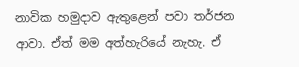නාවික හමුදාව ඇතුළෙන් පවා තර්ජන ආවා. ඒත් මම අත්හැරියේ නැහැ. ඒ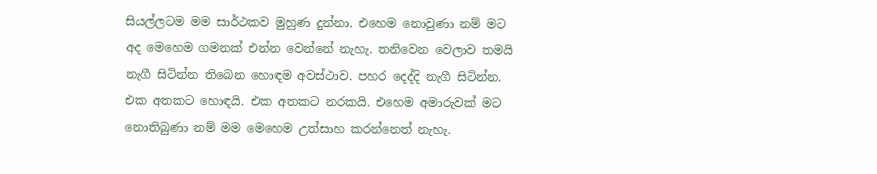සියල්ලටම මම සාර්ථකව මුහුණ දුන්නා. එහෙම නොවුණා නම් මට අද මෙහෙම ගමනක් එන්න වෙන්නේ නැහැ. තනිවෙන වෙලාව තමයි නැගී සිටින්න තිබෙන හොඳම අවස්ථාව. පහර දෙද්දි නැගී සිටින්න. එක අතකට හොඳයි. එක අතකට නරකයි. එහෙම අමාරුවක් මට නොතිබුණා නම් මම මෙහෙම උත්සාහ කරන්නෙත් නැහැ.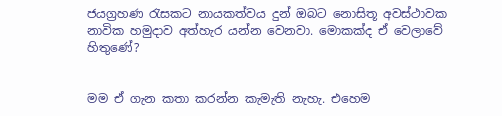ජයග්‍රහණ රැසකට නායකත්වය දුන් ඔබට නොසිතූ අවස්ථාවක නාවික හමුදාව අත්හැර යන්න වෙනවා. මොකක්ද ඒ වෙලාවේ හිතුණේ?


මම ඒ ගැන කතා කරන්න කැමැති නැහැ. එහෙම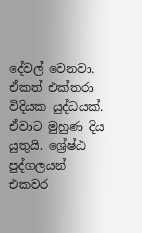දේවල් වෙනවා. ඒකත් එක්තරා විදියක යුද්ධයක්. ඒවාට මුහුණ දිය යුතුයි. ශ්‍රේෂ්ඨ පුද්ගලයන් එකවර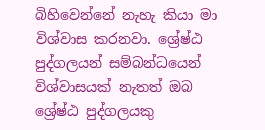බිහිවෙන්නේ නැහැ කියා මා විශ්වාස කරනවා. ශ්‍රේෂ්ඨ පුද්ගලයන් සම්බන්ධයෙන් විශ්වාසයක් නැතත් ඔබ ශ්‍රේෂ්ඨ පුද්ගලයකු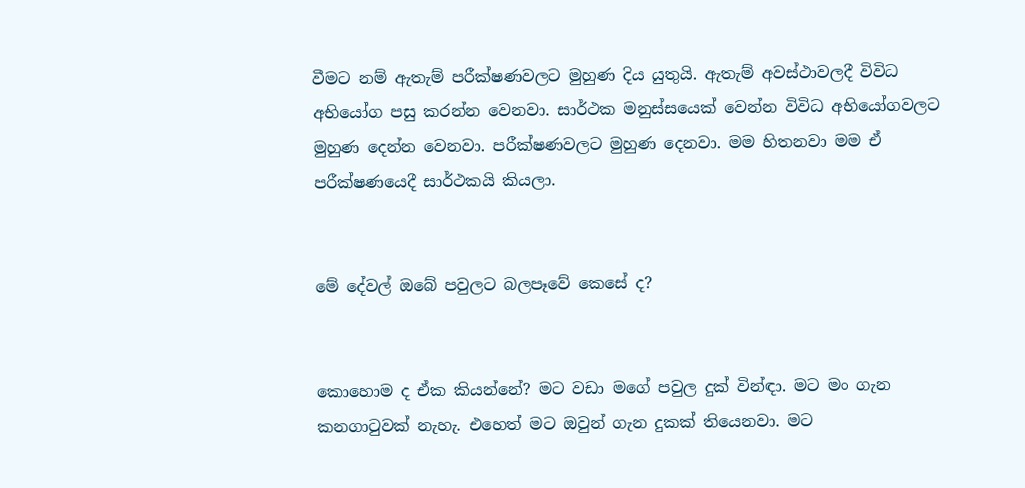වීමට නම් ඇතැම් පරීක්ෂණවලට මුහුණ දිය යුතුයි. ඇතැම් අවස්ථාවලදී විවිධ අභියෝග පසු කරන්න වෙනවා. සාර්ථක මනුස්සයෙක් වෙන්න විවිධ අභියෝගවලට මුහුණ දෙන්න වෙනවා. පරීක්ෂණවලට මුහුණ දෙනවා. මම හිතනවා මම ඒ පරීක්ෂණයෙදී සාර්ථකයි කියලා.


මේ දේවල් ඔබේ පවුලට බලපෑවේ කෙසේ ද?


කොහොම ද ඒක කියන්නේ? මට වඩා මගේ පවුල දුක් වින්ඳා. මට මං ගැන කනගාටුවක් නැහැ. එහෙත් මට ඔවුන් ගැන දුකක් තියෙනවා. මට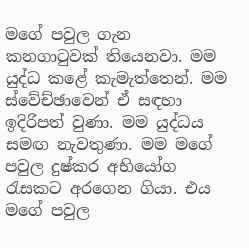මගේ පවුල ගැන කනගාටුවක් තියෙනවා. මම යුද්ධ කළේ කැමැත්තෙන්. මම ස්වේච්ඡාවෙන් ඒ සඳහා ඉදිරිපත් වුණා. මම යුද්ධය සමඟ නැවතුණා. මම මගේ පවුල දුෂ්කර අභියෝග රැසකට අරගෙන ගියා. එය මගේ පවුල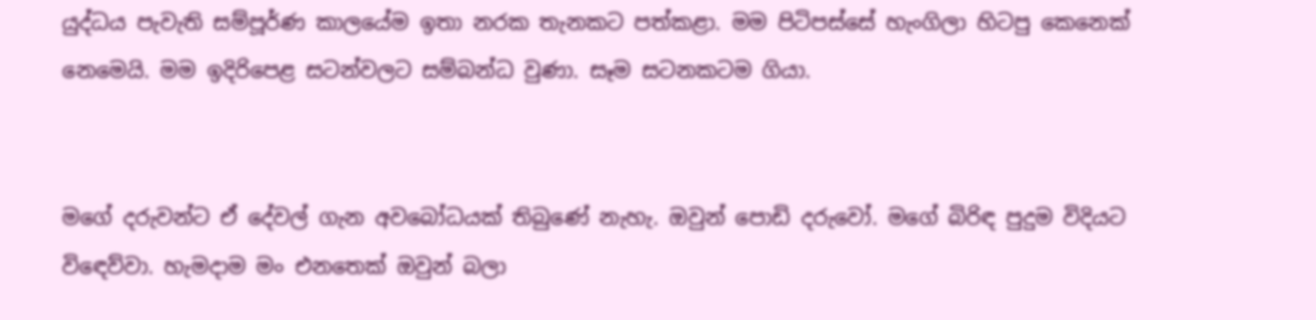යුද්ධය පැවැති සම්පූර්ණ කාලයේම ඉතා නරක තැනකට පත්කළා. මම පිටිපස්සේ හැංගිලා හිටපු කෙනෙක් නෙමෙයි. මම ඉදිරිපෙළ සටන්වලට සම්බන්ධ වුණා. සෑම සටනකටම ගියා.


මගේ දරුවන්ට ඒ දේවල් ගැන අවබෝධයක් තිබුණේ නැහැ. ඔවුන් පොඩි දරුවෝ. මගේ බිරිඳ පුදුම විදියට විඳෙව්වා. හැමදාම මං එනතෙක් ඔවුන් බලා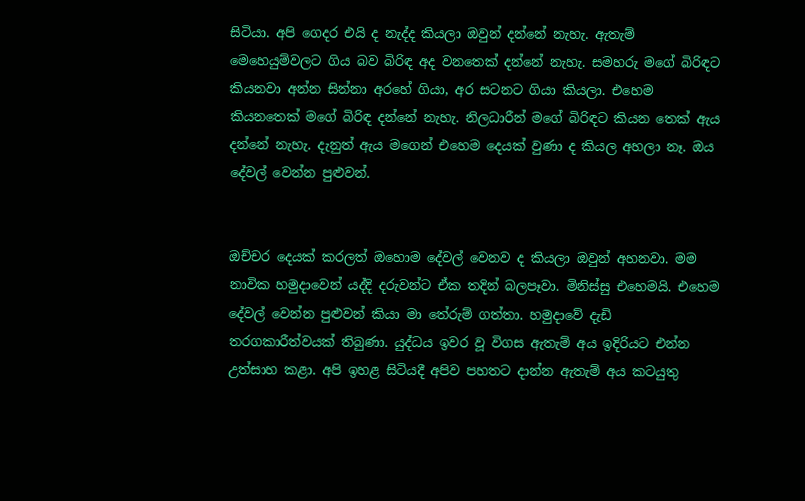සිටියා. අපි ගෙදර එයි ද නැද්ද කියලා ඔවුන් දන්නේ නැහැ. ඇතැම් මෙහෙයුම්වලට ගිය බව බිරිඳ අද වනතෙක් දන්නේ නැහැ. සමහරු මගේ බිරිඳට කියනවා අන්න සින්නා අරහේ ගියා, අර සටනට ගියා කියලා. එහෙම කියනතෙක් මගේ බිරිඳ දන්නේ නැහැ. නිලධාරීන් මගේ බිරිඳට කියන තෙක් ඇය දන්නේ නැහැ. දැනුත් ඇය මගෙන් එහෙම දෙයක් වුණා ද කියල අහලා නෑ. ඔය දේවල් වෙන්න පුළුවන්.


ඔච්චර දෙයක් කරලත් ඔහොම දේවල් වෙනව ද කියලා ඔවුන් අහනවා. මම නාවික හමුදාවෙන් යද්දි දරුවන්ට ඒක තදින් බලපෑවා. මිනිස්සු එහෙමයි. එහෙම දේවල් වෙන්න පුළුවන් කියා මා තේරුම් ගත්තා. හමුදාවේ දැඩි තරගකාරීත්වයක් තිබුණා. යුද්ධය ඉවර වූ විගස ඇතැම් අය ඉදිරියට එන්න උත්සාහ කළා. අපි ඉහළ සිටියදී අපිව පහතට දාන්න ඇතැම් අය කටයුතු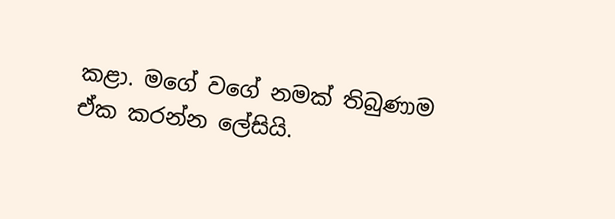කළා. මගේ වගේ නමක් තිබුණාම ඒක කරන්න ලේසියි.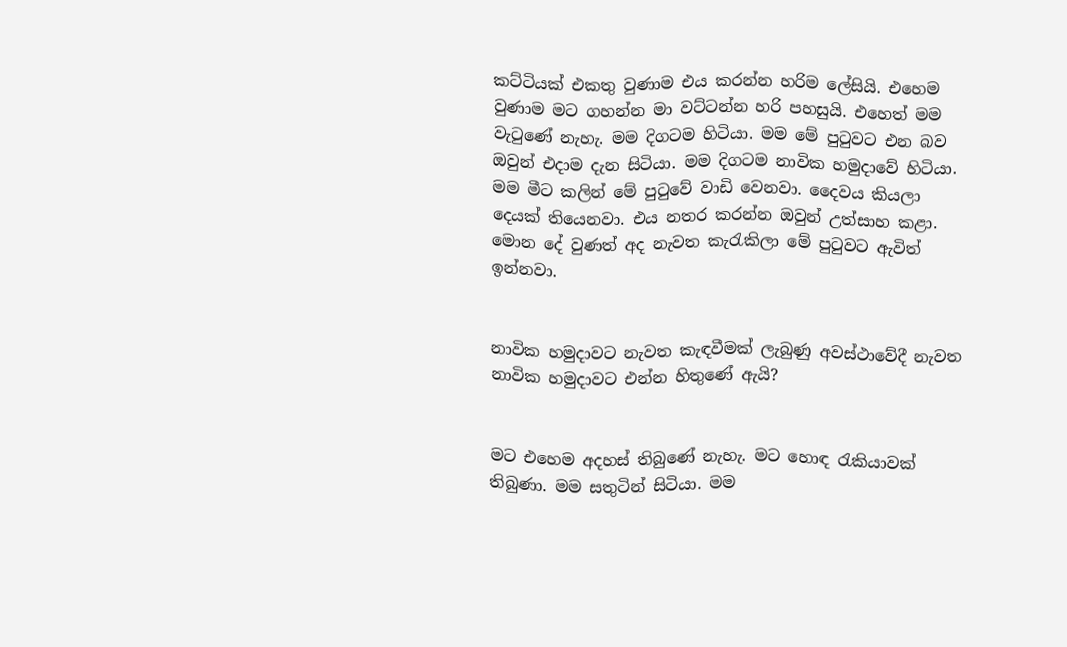කට්ටියක් එකතු වුණාම එය කරන්න හරිම ලේසියි. එහෙම වුණාම මට ගහන්න මා වට්ටන්න හරි පහසුයි. එහෙත් මම වැටුණේ නැහැ. මම දිගටම හිටියා. මම මේ පුටුවට එන බව ඔවුන් එදාම දැන සිටියා. මම දිගටම නාවික හමුදාවේ හිටියා. මම මීට කලින් මේ පුටුවේ වාඩි වෙනවා. දෛවය කියලා දෙයක් තියෙනවා. එය නතර කරන්න ඔවුන් උත්සාහ කළා. මොන දේ වුණත් අද නැවත කැරැකිලා මේ පුටුවට ඇවිත් ඉන්නවා.


නාවික හමුදාවට නැවත කැඳවීමක් ලැබුණු අවස්ථාවේදී නැවත නාවික හමුදාවට එන්න හිතුණේ ඇයි?


මට එහෙම අදහස් තිබුණේ නැහැ. මට හොඳ රැකියාවක් තිබුණා. මම සතුටින් සිටියා. මම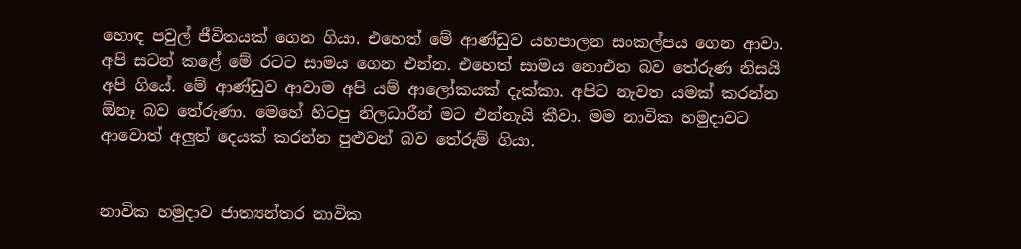හොඳ පවුල් ජීවිතයක් ගෙන ගියා. එහෙත් මේ ආණ්ඩුව යහපාලන සංකල්පය ගෙන ආවා. අපි සටන් කළේ මේ රටට සාමය ගෙන එන්න. එහෙත් සාමය නොඑන බව තේරුණ නිසයි අපි ගියේ. මේ ආණ්ඩුව ආවාම අපි යම් ආලෝකයක් දැක්කා. අපිට නැවත යමක් කරන්න ඕනෑ බව තේරුණා. මෙහේ හිටපු නිලධාරීන් මට එන්නැයි කීවා. මම නාවික හමුදාවට ආවොත් අලුත් දෙයක් කරන්න පුළුවන් බව තේරුම් ගියා.


නාවික හමුදාව ජාත්‍යන්තර නාවික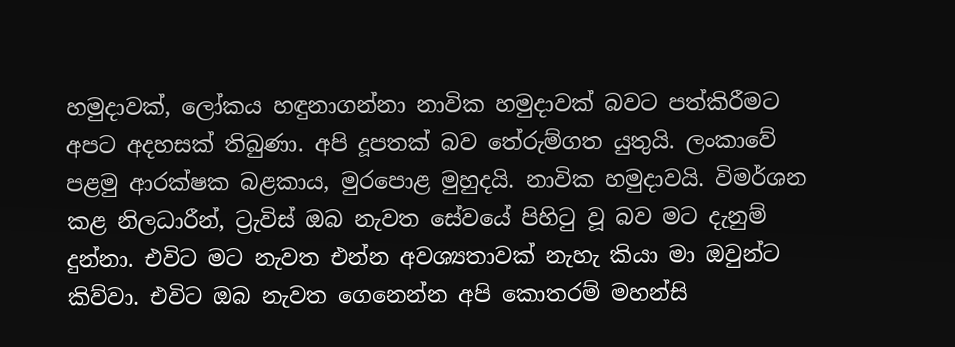හමුදාවක්, ලෝකය හඳුනාගන්නා නාවික හමුදාවක් බවට පත්කිරීමට අපට අදහසක් තිබුණා. අපි දූපතක් බව තේරුම්ගත යුතුයි. ලංකාවේ පළමු ආරක්ෂක බළකාය, මුරපොළ මුහුදයි. නාවික හමුදාවයි. විමර්ශන කළ නිලධාරීන්, ට්‍රැවිස් ඔබ නැවත සේවයේ පිහිටු වූ බව මට දැනුම් දුන්නා. එවිට මට නැවත එන්න අවශ්‍යතාවක් නැහැ කියා මා ඔවුන්ට කිව්වා. එවිට ඔබ නැවත ගෙනෙන්න අපි කොතරම් මහන්සි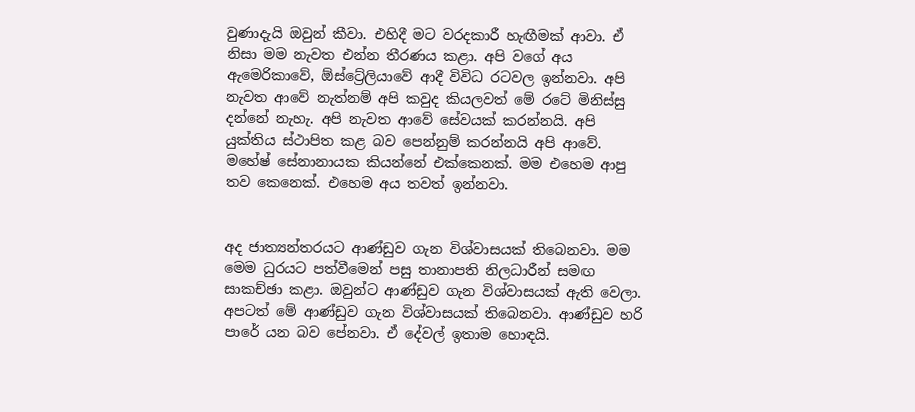වුණාදැයි ඔවුන් කීවා. එහිදී මට වරදකාරී හැඟීමක් ආවා. ඒ නිසා මම නැවත එන්න තීරණය කළා. අපි වගේ අය ඇමෙරිකාවේ, ඕස්ට්‍රේලියාවේ ආදී විවිධ රටවල ඉන්නවා. අපි නැවත ආවේ නැත්නම් අපි කවුද කියලවත් මේ රටේ මිනිස්සු දන්නේ නැහැ. අපි නැවත ආවේ සේවයක් කරන්නයි. අපි යුක්තිය ස්ථාපිත කළ බව පෙන්නුම් කරන්නයි අපි ආවේ. මහේෂ් සේනානායක කියන්නේ එක්කෙනක්. මම එහෙම ආපු තව කෙනෙක්. එහෙම අය තවත් ඉන්නවා.


අද ජාත්‍යන්තරයට ආණ්ඩුව ගැන විශ්වාසයක් තිබෙනවා. මම මෙම ධුරයට පත්වීමෙන් පසු තානාපති නිලධාරීන් සමඟ සාකච්ඡා කළා. ඔවුන්ට ආණ්ඩුව ගැන විශ්වාසයක් ඇති වෙලා. අපටත් මේ ආණ්ඩුව ගැන විශ්වාසයක් තිබෙනවා. ආණ්ඩුව හරි පාරේ යන බව පේනවා. ඒ දේවල් ඉතාම හොඳයි.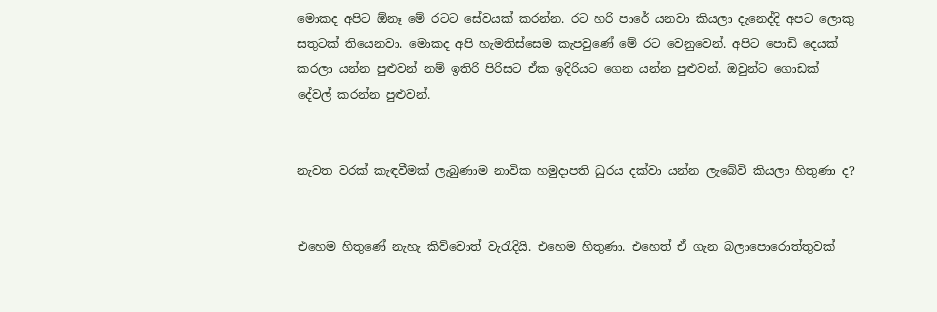මොකද අපිට ඕනෑ මේ රටට සේවයක් කරන්න. රට හරි පාරේ යනවා කියලා දැනෙද්දි අපට ලොකු සතුටක් තියෙනවා. මොකද අපි හැමතිස්සෙම කැපවුණේ මේ රට වෙනුවෙන්. අපිට පොඩි දෙයක් කරලා යන්න පුළුවන් නම් ඉතිරි පිරිසට ඒක ඉදිරියට ගෙන යන්න පුළුවන්. ඔවුන්ට ගොඩක් දේවල් කරන්න පුළුවන්.


නැවත වරක් කැඳවීමක් ලැබුණාම නාවික හමුදාපති ධුරය දක්වා යන්න ලැබේවි කියලා හිතුණා ද?


එහෙම හිතුණේ නැහැ කිව්වොත් වැරැදියි. එහෙම හිතුණා. එහෙත් ඒ ගැන බලාපොරොත්තුවක්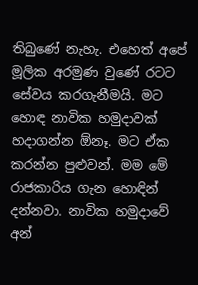තිබුණේ නැහැ. එහෙත් අපේ මූලික අරමුණ වුණේ රටට සේවය කරගැනීමයි. මට හොඳ නාවික හමුදාවක් හදාගන්න ඕනෑ. මට ඒක කරන්න පුළුවන්. මම මේ රාජකාරිය ගැන හොඳින් දන්නවා. නාවික හමුදාවේ අන්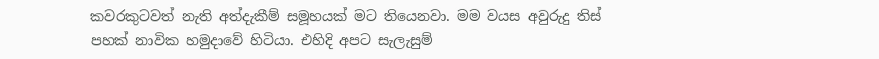කවරකුටවත් නැති අත්දැකීම් සමූහයක් මට තියෙනවා. මම වයස අවුරුදු තිස් පහක් නාවික හමුදාවේ හිටියා. එහිදි අපට සැලැසුම්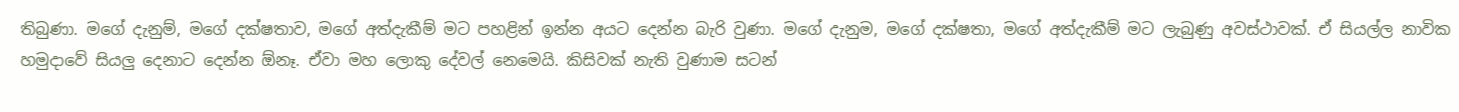තිබුණා. මගේ දැනුම්, මගේ දක්ෂතාව, මගේ අත්දැකීම් මට පහළින් ඉන්න අයට දෙන්න බැරි වුණා. මගේ දැනුම, මගේ දක්ෂතා, මගේ අත්දැකීම් මට ලැබුණු අවස්ථාවක්. ඒ සියල්ල නාවික හමුදාවේ සියලු දෙනාට දෙන්න ඕනෑ. ඒවා මහ ලොකු දේවල් නෙමෙයි. කිසිවක් නැති වුණාම සටන්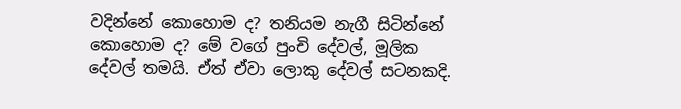වදින්නේ කොහොම ද? තනියම නැගී සිටින්නේ කොහොම ද? මේ වගේ පුංචි දේවල්, මූලික දේවල් තමයි. ඒත් ඒවා ලොකු දේවල් සටනකදි.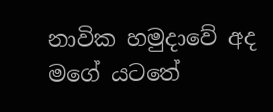නාවික හමුදාවේ අද මගේ යටතේ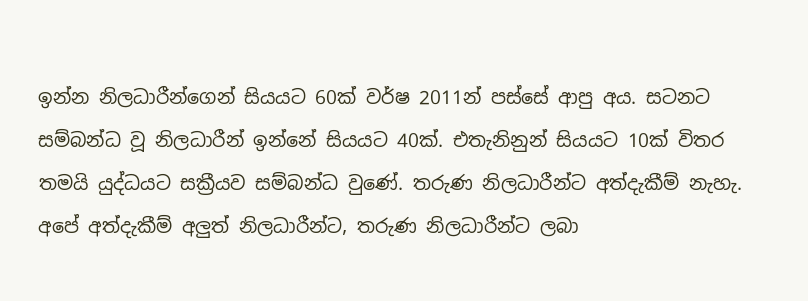ඉන්න නිලධාරීන්ගෙන් සියයට 60ක් වර්ෂ 2011න් පස්සේ ආපු අය. සටනට සම්බන්ධ වූ නිලධාරීන් ඉන්නේ සියයට 40ක්. එතැනිනුන් සියයට 10ක් විතර තමයි යුද්ධයට සක්‍රීයව සම්බන්ධ වුණේ. තරුණ නිලධාරීන්ට අත්දැකීම් නැහැ. අපේ අත්දැකීම් අලුත් නිලධාරීන්ට, තරුණ නිලධාරීන්ට ලබා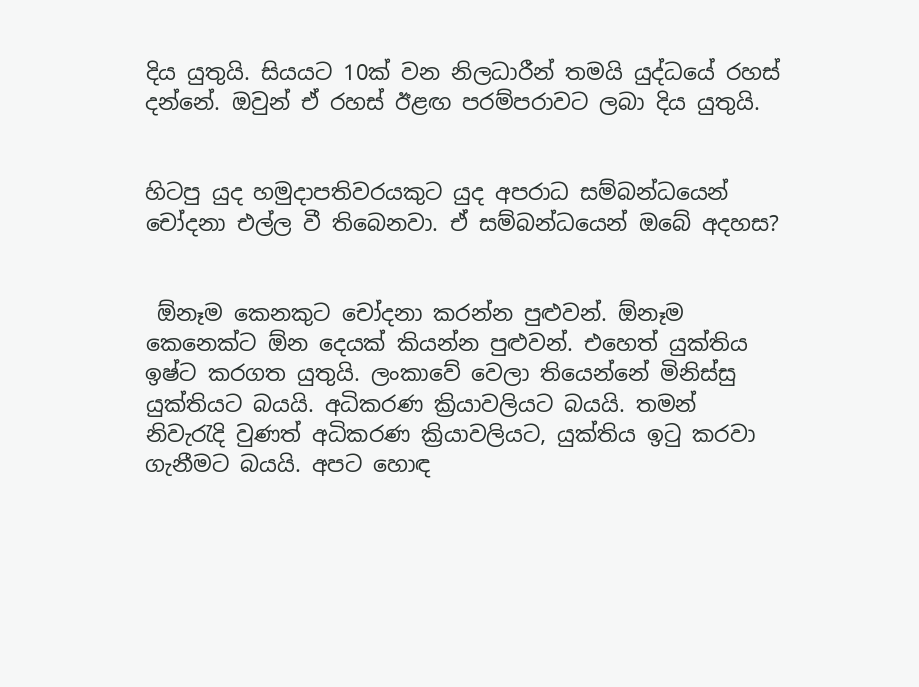දිය යුතුයි. සියයට 10ක් වන නිලධාරීන් තමයි යුද්ධයේ රහස් දන්නේ. ඔවුන් ඒ රහස් ඊළඟ පරම්පරාවට ලබා දිය යුතුයි.


හිටපු යුද හමුදාපතිවරයකුට යුද අපරාධ සම්බන්ධයෙන් චෝදනා එල්ල වී තිබෙනවා. ඒ සම්බන්ධයෙන් ඔබේ අදහස?


 ඕනෑම කෙනකුට චෝදනා කරන්න පුළුවන්. ඕනෑම කෙනෙක්ට ඕන දෙයක් කියන්න පුළුවන්. එහෙත් යුක්තිය ඉෂ්ට කරගත යුතුයි. ලංකාවේ වෙලා තියෙන්නේ මිනිස්සු යුක්තියට බයයි. අධිකරණ ක්‍රියාවලියට බයයි. තමන් නිවැරැදි වුණත් අධිකරණ ක්‍රියාවලියට, යුක්තිය ඉටු කරවා ගැනීමට බයයි. අපට හොඳ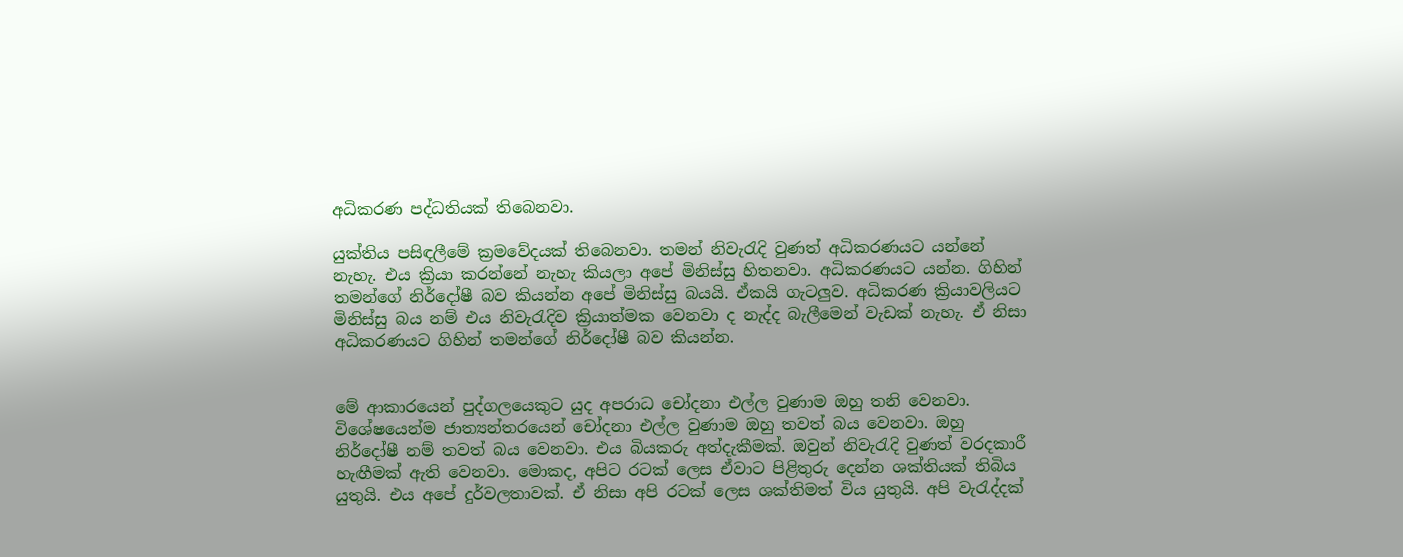අධිකරණ පද්ධතියක් තිබෙනවා.

යුක්තිය පසිඳලීමේ ක්‍රමවේදයක් තිබෙනවා. තමන් නිවැරැදි වුණත් අධිකරණයට යන්නේ නැහැ. එය ක්‍රියා කරන්නේ නැහැ කියලා අපේ මිනිස්සු හිතනවා. අධිකරණයට යන්න. ගිහින් තමන්ගේ නිර්දෝෂී බව කියන්න අපේ මිනිස්සු බයයි. ඒකයි ගැටලුව. අධිකරණ ක්‍රියාවලියට මිනිස්සු බය නම් එය නිවැරැදිව ක්‍රියාත්මක වෙනවා ද නැද්ද බැලීමෙන් වැඩක් නැහැ. ඒ නිසා අධිකරණයට ගිහින් තමන්ගේ නිර්දෝෂී බව කියන්න.


මේ ආකාරයෙන් පුද්ගලයෙකුට යුද අපරාධ චෝදනා එල්ල වුණාම ඔහු තනි වෙනවා. විශේෂයෙන්ම ජාත්‍යන්තරයෙන් චෝදනා එල්ල වුණාම ඔහු තවත් බය වෙනවා. ඔහු නිර්දෝෂී නම් තවත් බය වෙනවා. එය බියකරු අත්දැකීමක්. ඔවුන් නිවැරැදි වුණත් වරදකාරී හැඟීමක් ඇති වෙනවා. මොකද, අපිට රටක් ලෙස ඒවාට පිළිතුරු දෙන්න ශක්තියක් තිබිය යුතුයි. එය අපේ දුර්වලතාවක්. ඒ නිසා අපි රටක් ලෙස ශක්තිමත් විය යුතුයි. අපි වැරැද්දක්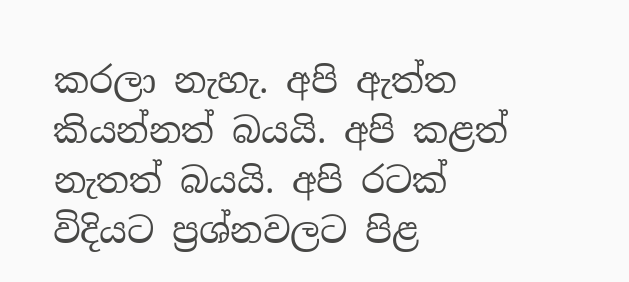කරලා නැහැ. අපි ඇත්ත කියන්නත් බයයි. අපි කළත් නැතත් බයයි. අපි රටක් විදියට ප්‍රශ්නවලට පිළ